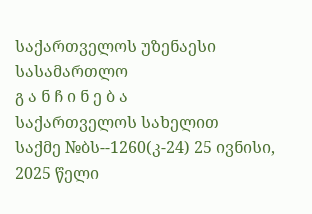საქართველოს უზენაესი სასამართლო
გ ა ნ ჩ ი ნ ე ბ ა
საქართველოს სახელით
საქმე №ბს--1260(კ-24) 25 ივნისი, 2025 წელი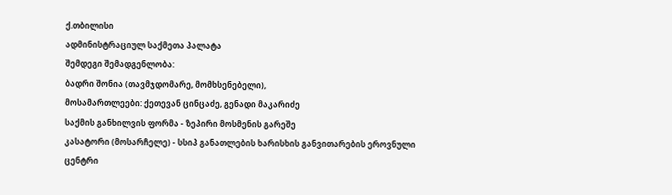ქ.თბილისი
ადმინისტრაციულ საქმეთა პალატა
შემდეგი შემადგენლობა:
ბადრი შონია (თავმჯდომარე, მომხსენებელი),
მოსამართლეები: ქეთევან ცინცაძე, გენადი მაკარიძე
საქმის განხილვის ფორმა - ზეპირი მოსმენის გარეშე
კასატორი (მოსარჩელე) - სსიპ განათლების ხარისხის განვითარების ეროვნული ცენტრი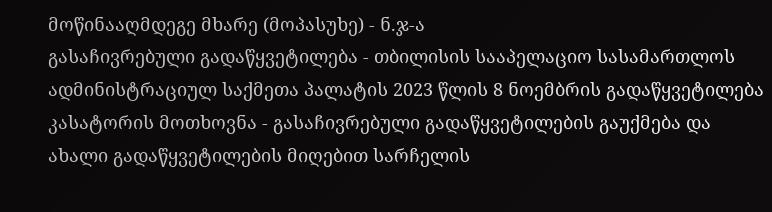მოწინააღმდეგე მხარე (მოპასუხე) - ნ.ჯ-ა
გასაჩივრებული გადაწყვეტილება - თბილისის სააპელაციო სასამართლოს ადმინისტრაციულ საქმეთა პალატის 2023 წლის 8 ნოემბრის გადაწყვეტილება
კასატორის მოთხოვნა - გასაჩივრებული გადაწყვეტილების გაუქმება და ახალი გადაწყვეტილების მიღებით სარჩელის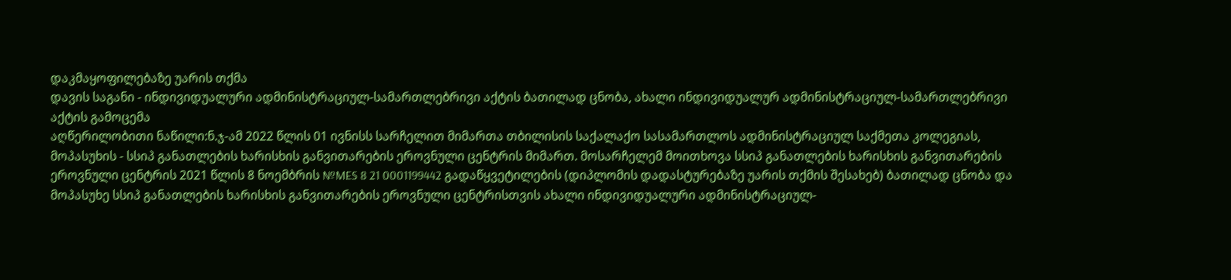დაკმაყოფილებაზე უარის თქმა
დავის საგანი - ინდივიდუალური ადმინისტრაციულ-სამართლებრივი აქტის ბათილად ცნობა, ახალი ინდივიდუალურ ადმინისტრაციულ-სამართლებრივი აქტის გამოცემა
აღწერილობითი ნაწილი:ნ.ჯ-ამ 2022 წლის 01 ივნისს სარჩელით მიმართა თბილისის საქალაქო სასამართლოს ადმინისტრაციულ საქმეთა კოლეგიას, მოპასუხის - სსიპ განათლების ხარისხის განვითარების ეროვნული ცენტრის მიმართ. მოსარჩელემ მოითხოვა სსიპ განათლების ხარისხის განვითარების ეროვნული ცენტრის 2021 წლის 8 ნოემბრის №MES 8 21 0001199442 გადაწყვეტილების (დიპლომის დადასტურებაზე უარის თქმის შესახებ) ბათილად ცნობა და მოპასუხე სსიპ განათლების ხარისხის განვითარების ეროვნული ცენტრისთვის ახალი ინდივიდუალური ადმინისტრაციულ-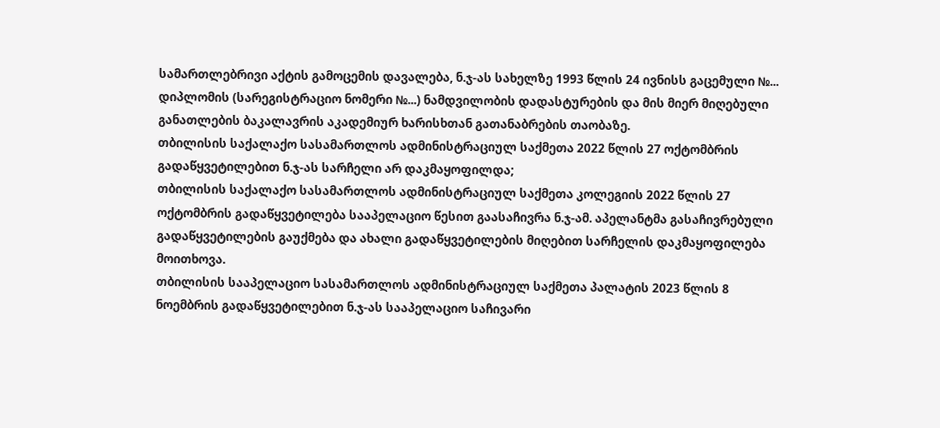სამართლებრივი აქტის გამოცემის დავალება, ნ.ჯ-ას სახელზე 1993 წლის 24 ივნისს გაცემული №... დიპლომის (სარეგისტრაციო ნომერი №...) ნამდვილობის დადასტურების და მის მიერ მიღებული განათლების ბაკალავრის აკადემიურ ხარისხთან გათანაბრების თაობაზე.
თბილისის საქალაქო სასამართლოს ადმინისტრაციულ საქმეთა 2022 წლის 27 ოქტომბრის გადაწყვეტილებით ნ.ჯ-ას სარჩელი არ დაკმაყოფილდა;
თბილისის საქალაქო სასამართლოს ადმინისტრაციულ საქმეთა კოლეგიის 2022 წლის 27 ოქტომბრის გადაწყვეტილება სააპელაციო წესით გაასაჩივრა ნ.ჯ-ამ. აპელანტმა გასაჩივრებული გადაწყვეტილების გაუქმება და ახალი გადაწყვეტილების მიღებით სარჩელის დაკმაყოფილება მოითხოვა.
თბილისის სააპელაციო სასამართლოს ადმინისტრაციულ საქმეთა პალატის 2023 წლის 8 ნოემბრის გადაწყვეტილებით ნ.ჯ-ას სააპელაციო საჩივარი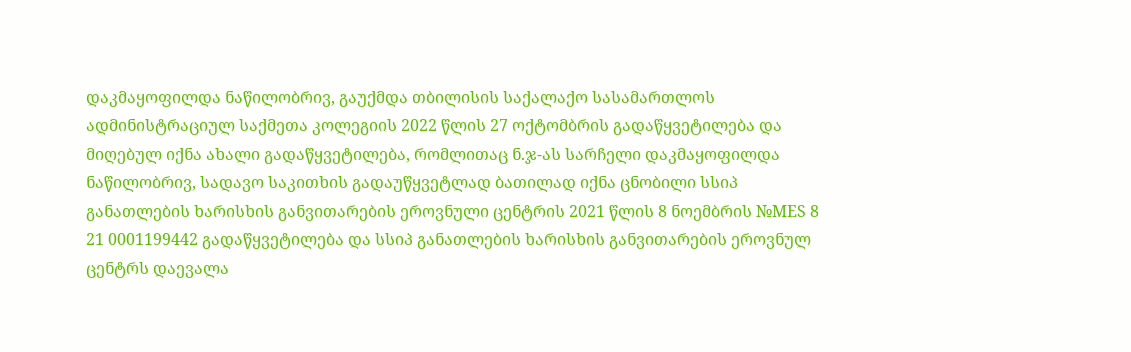დაკმაყოფილდა ნაწილობრივ, გაუქმდა თბილისის საქალაქო სასამართლოს ადმინისტრაციულ საქმეთა კოლეგიის 2022 წლის 27 ოქტომბრის გადაწყვეტილება და მიღებულ იქნა ახალი გადაწყვეტილება, რომლითაც ნ.ჯ-ას სარჩელი დაკმაყოფილდა ნაწილობრივ, სადავო საკითხის გადაუწყვეტლად ბათილად იქნა ცნობილი სსიპ განათლების ხარისხის განვითარების ეროვნული ცენტრის 2021 წლის 8 ნოემბრის №MES 8 21 0001199442 გადაწყვეტილება და სსიპ განათლების ხარისხის განვითარების ეროვნულ ცენტრს დაევალა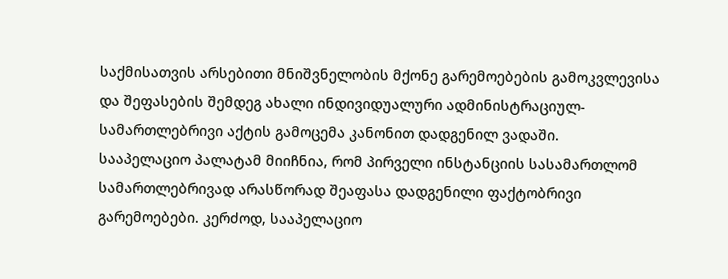საქმისათვის არსებითი მნიშვნელობის მქონე გარემოებების გამოკვლევისა და შეფასების შემდეგ ახალი ინდივიდუალური ადმინისტრაციულ-სამართლებრივი აქტის გამოცემა კანონით დადგენილ ვადაში.
სააპელაციო პალატამ მიიჩნია, რომ პირველი ინსტანციის სასამართლომ სამართლებრივად არასწორად შეაფასა დადგენილი ფაქტობრივი გარემოებები. კერძოდ, სააპელაციო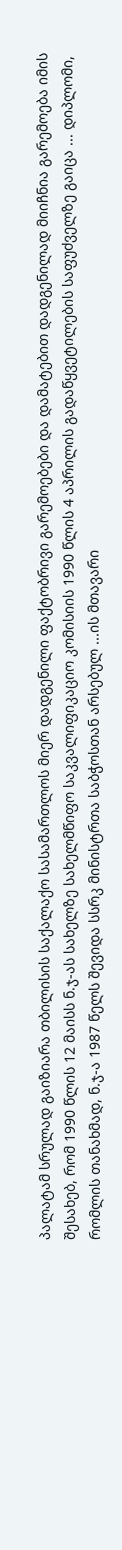პალატამ სრულად გაიზიარა თბილისის საქალაქო სასამართლოს მიერ დადგენილი ფაქტობრივი გარემოებები და დამატებით დადგენილად მიიჩნია გარემოება იმის შესახებ, რომ 1990 წლის 12 მაისს ნ.ჯ-ას სახელზე სახელმწიფო საკვალიფიკაციო კომისიის 1990 წლის 4 აპრილის გადაწყვეტილების საფუძველზე გაიცა ... დიპლომი, რომლის თანახმად, ნ.ჯ-ა 1987 წელს შევიდა სსრკ მინისტრთა საბჭოსთან არსებულ ...ის მთავარი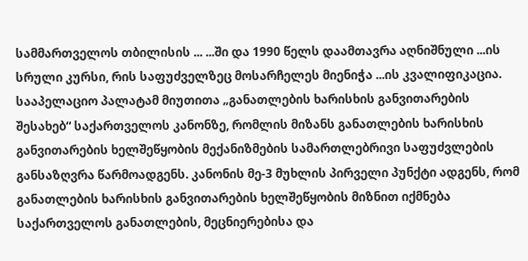სამმართველოს თბილისის ... ...ში და 1990 წელს დაამთავრა აღნიშნული ...ის სრული კურსი, რის საფუძველზეც მოსარჩელეს მიენიჭა ...ის კვალიფიკაცია.
სააპელაციო პალატამ მიუთითა „განათლების ხარისხის განვითარების შესახებ“ საქართველოს კანონზე, რომლის მიზანს განათლების ხარისხის განვითარების ხელშეწყობის მექანიზმების სამართლებრივი საფუძვლების განსაზღვრა წარმოადგენს. კანონის მე-3 მუხლის პირველი პუნქტი ადგენს, რომ განათლების ხარისხის განვითარების ხელშეწყობის მიზნით იქმნება საქართველოს განათლების, მეცნიერებისა და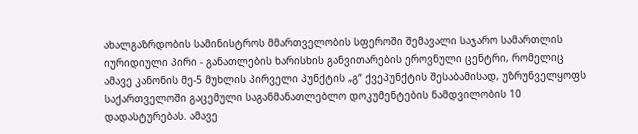ახალგაზრდობის სამინისტროს მმართველობის სფეროში შემავალი საჯარო სამართლის იურიდიული პირი - განათლების ხარისხის განვითარების ეროვნული ცენტრი, რომელიც ამავე კანონის მე-5 მუხლის პირველი პუნქტის „გ“ ქვეპუნქტის შესაბამისად, უზრუნველყოფს საქართველოში გაცემული საგანმანათლებლო დოკუმენტების ნამდვილობის 10 დადასტურებას. ამავე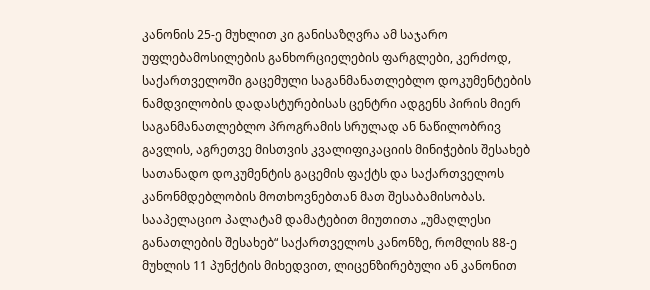კანონის 25-ე მუხლით კი განისაზღვრა ამ საჯარო უფლებამოსილების განხორციელების ფარგლები, კერძოდ, საქართველოში გაცემული საგანმანათლებლო დოკუმენტების ნამდვილობის დადასტურებისას ცენტრი ადგენს პირის მიერ საგანმანათლებლო პროგრამის სრულად ან ნაწილობრივ გავლის, აგრეთვე მისთვის კვალიფიკაციის მინიჭების შესახებ სათანადო დოკუმენტის გაცემის ფაქტს და საქართველოს კანონმდებლობის მოთხოვნებთან მათ შესაბამისობას.
სააპელაციო პალატამ დამატებით მიუთითა „უმაღლესი განათლების შესახებ“ საქართველოს კანონზე, რომლის 88-ე მუხლის 11 პუნქტის მიხედვით, ლიცენზირებული ან კანონით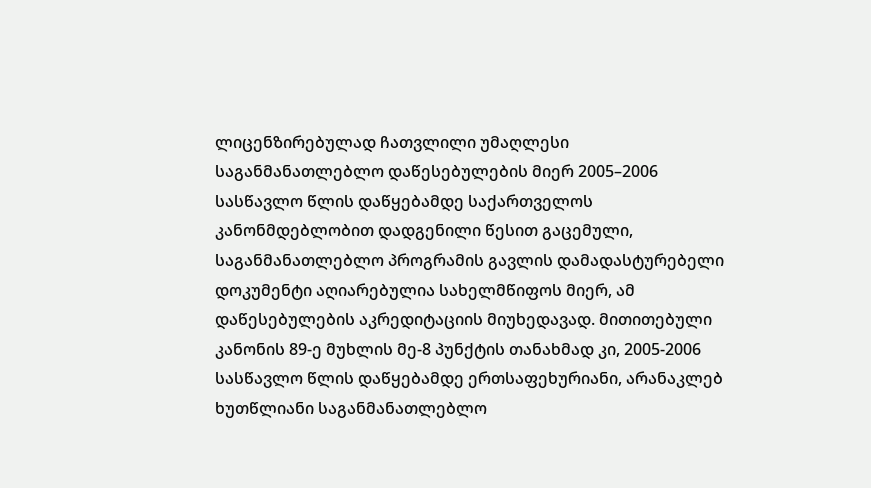ლიცენზირებულად ჩათვლილი უმაღლესი საგანმანათლებლო დაწესებულების მიერ 2005–2006 სასწავლო წლის დაწყებამდე საქართველოს კანონმდებლობით დადგენილი წესით გაცემული, საგანმანათლებლო პროგრამის გავლის დამადასტურებელი დოკუმენტი აღიარებულია სახელმწიფოს მიერ, ამ დაწესებულების აკრედიტაციის მიუხედავად. მითითებული კანონის 89-ე მუხლის მე-8 პუნქტის თანახმად კი, 2005-2006 სასწავლო წლის დაწყებამდე ერთსაფეხურიანი, არანაკლებ ხუთწლიანი საგანმანათლებლო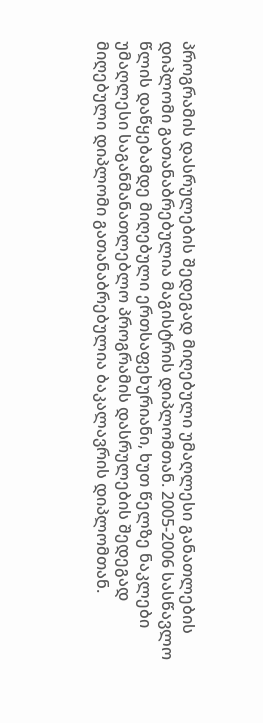პროგრამის დასრულების შედეგად მიღებული უმაღლესი განათლების დიპლომი გათანაბრებულია მაგისტრის დიპლომთან. 2005-2006 სასწავლო წლის დაწყებამდე მიღებული ერთსაფეხურიანი, ხუთ წელზე ნაკლები უმაღლესი საგანმანათლებლო პროგრამის დასრულების შედეგად მიღებული დიპლომი გათანაბრებულია ბაკალავრის დიპლომთან.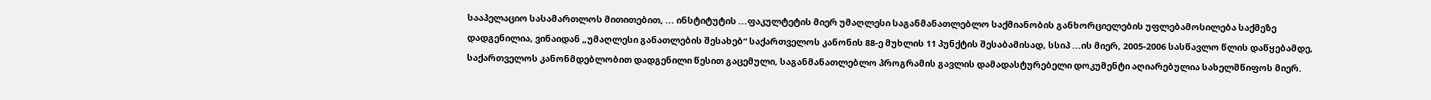სააპელაციო სასამართლოს მითითებით, ... ინსტიტუტის ...ფაკულტეტის მიერ უმაღლესი საგანმანათლებლო საქმიანობის განხორციელების უფლებამოსილება საქმეზე დადგენილია, ვინაიდან „უმაღლესი განათლების შესახებ“ საქართველოს კანონის 88-ე მუხლის 11 პუნქტის შესაბამისად, სსიპ ...ის მიერ, 2005-2006 სასწავლო წლის დაწყებამდე, საქართველოს კანონმდებლობით დადგენილი წესით გაცემული, საგანმანათლებლო პროგრამის გავლის დამადასტურებელი დოკუმენტი აღიარებულია სახელმწიფოს მიერ.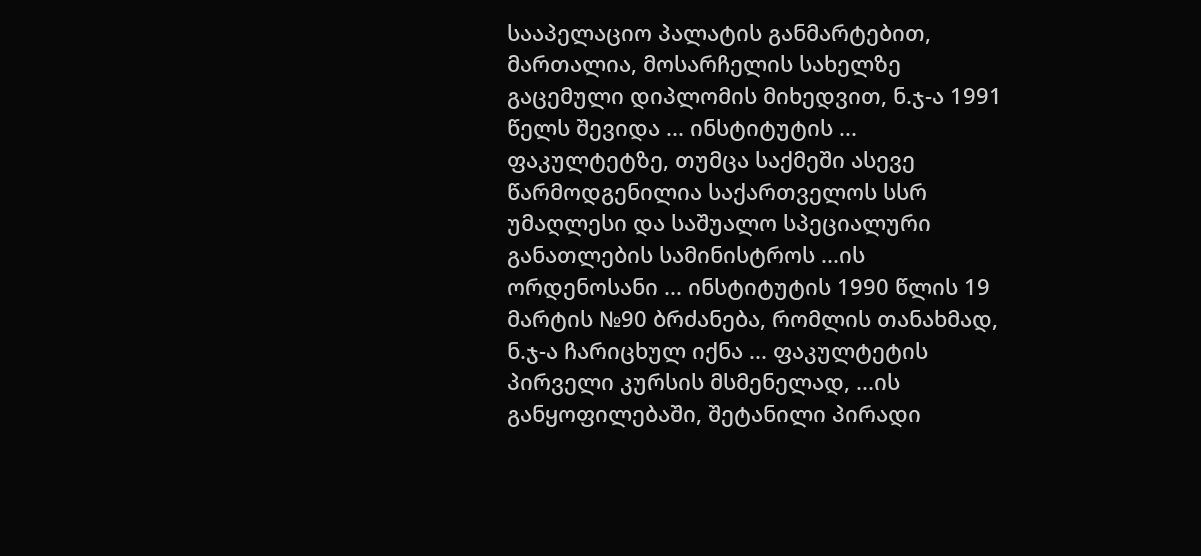სააპელაციო პალატის განმარტებით, მართალია, მოსარჩელის სახელზე გაცემული დიპლომის მიხედვით, ნ.ჯ-ა 1991 წელს შევიდა ... ინსტიტუტის ... ფაკულტეტზე, თუმცა საქმეში ასევე წარმოდგენილია საქართველოს სსრ უმაღლესი და საშუალო სპეციალური განათლების სამინისტროს ...ის ორდენოსანი ... ინსტიტუტის 1990 წლის 19 მარტის №90 ბრძანება, რომლის თანახმად, ნ.ჯ-ა ჩარიცხულ იქნა ... ფაკულტეტის პირველი კურსის მსმენელად, ...ის განყოფილებაში, შეტანილი პირადი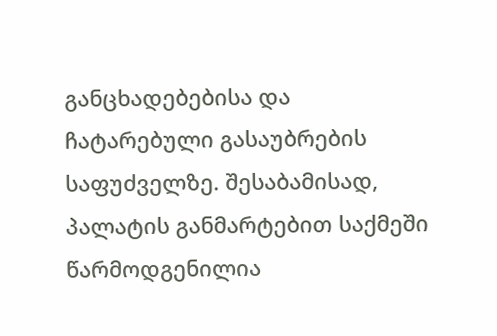განცხადებებისა და ჩატარებული გასაუბრების საფუძველზე. შესაბამისად, პალატის განმარტებით საქმეში წარმოდგენილია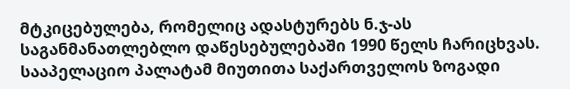მტკიცებულება, რომელიც ადასტურებს ნ.ჯ-ას საგანმანათლებლო დაწესებულებაში 1990 წელს ჩარიცხვას.
სააპელაციო პალატამ მიუთითა საქართველოს ზოგადი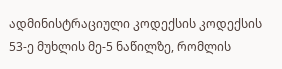ადმინისტრაციული კოდექსის კოდექსის 53-ე მუხლის მე-5 ნაწილზე, რომლის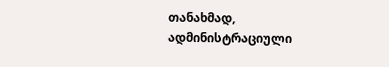თანახმად, ადმინისტრაციული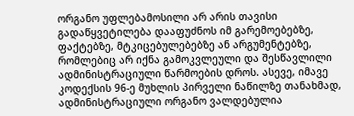ორგანო უფლებამოსილი არ არის თავისი გადაწყვეტილება დააფუძნოს იმ გარემოებებზე, ფაქტებზე, მტკიცებულებებზე ან არგუმენტებზე, რომლებიც არ იქნა გამოკვლეული და შესწავლილი ადმინისტრაციული წარმოების დროს. ასევე, იმავე კოდექსის 96-ე მუხლის პირველი ნაწილზე თანახმად, ადმინისტრაციული ორგანო ვალდებულია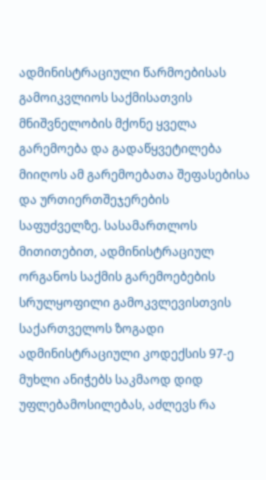ადმინისტრაციული წარმოებისას გამოიკვლიოს საქმისათვის მნიშვნელობის მქონე ყველა გარემოება და გადაწყვეტილება მიიღოს ამ გარემოებათა შეფასებისა და ურთიერთშეჯერების საფუძველზე. სასამართლოს მითითებით, ადმინისტრაციულ ორგანოს საქმის გარემოებების სრულყოფილი გამოკვლევისთვის საქართველოს ზოგადი ადმინისტრაციული კოდექსის 97-ე მუხლი ანიჭებს საკმაოდ დიდ უფლებამოსილებას, აძლევს რა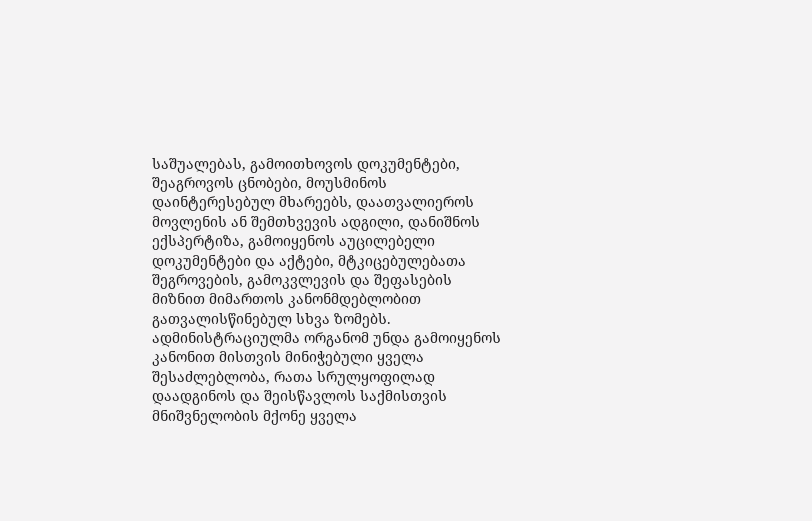საშუალებას, გამოითხოვოს დოკუმენტები, შეაგროვოს ცნობები, მოუსმინოს დაინტერესებულ მხარეებს, დაათვალიეროს მოვლენის ან შემთხვევის ადგილი, დანიშნოს ექსპერტიზა, გამოიყენოს აუცილებელი დოკუმენტები და აქტები, მტკიცებულებათა შეგროვების, გამოკვლევის და შეფასების მიზნით მიმართოს კანონმდებლობით გათვალისწინებულ სხვა ზომებს. ადმინისტრაციულმა ორგანომ უნდა გამოიყენოს კანონით მისთვის მინიჭებული ყველა შესაძლებლობა, რათა სრულყოფილად დაადგინოს და შეისწავლოს საქმისთვის მნიშვნელობის მქონე ყველა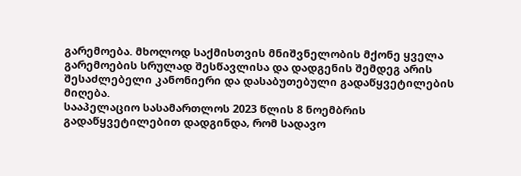გარემოება. მხოლოდ საქმისთვის მნიშვნელობის მქონე ყველა გარემოების სრულად შესწავლისა და დადგენის შემდეგ არის შესაძლებელი კანონიერი და დასაბუთებული გადაწყვეტილების მიღება.
სააპელაციო სასამართლოს 2023 წლის 8 ნოემბრის გადაწყვეტილებით დადგინდა, რომ სადავო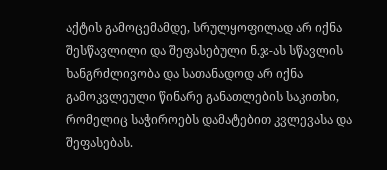აქტის გამოცემამდე, სრულყოფილად არ იქნა შესწავლილი და შეფასებული ნ.ჯ-ას სწავლის ხანგრძლივობა და სათანადოდ არ იქნა გამოკვლეული წინარე განათლების საკითხი, რომელიც საჭიროებს დამატებით კვლევასა და შეფასებას.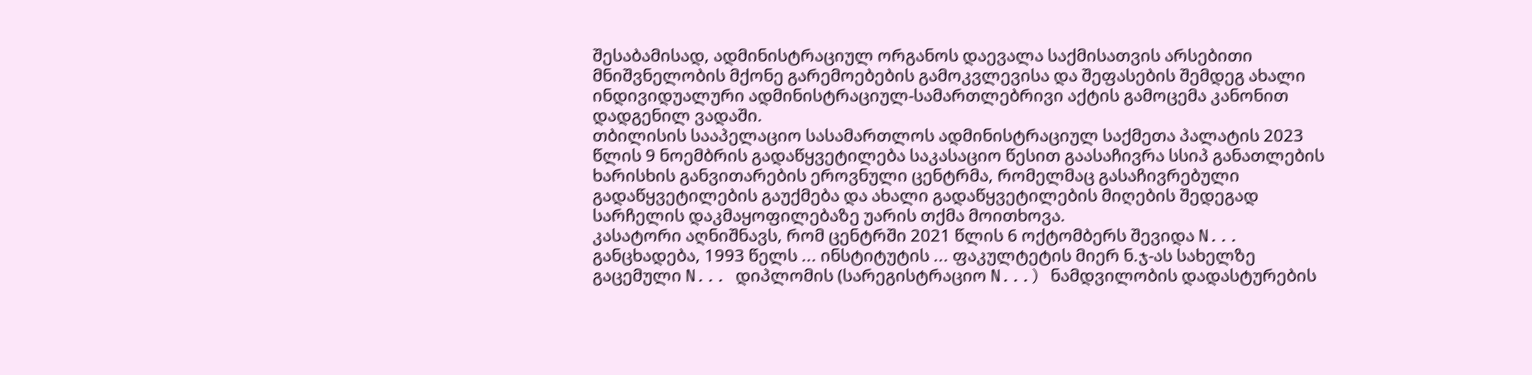შესაბამისად, ადმინისტრაციულ ორგანოს დაევალა საქმისათვის არსებითი მნიშვნელობის მქონე გარემოებების გამოკვლევისა და შეფასების შემდეგ ახალი ინდივიდუალური ადმინისტრაციულ-სამართლებრივი აქტის გამოცემა კანონით დადგენილ ვადაში.
თბილისის სააპელაციო სასამართლოს ადმინისტრაციულ საქმეთა პალატის 2023 წლის 9 ნოემბრის გადაწყვეტილება საკასაციო წესით გაასაჩივრა სსიპ განათლების ხარისხის განვითარების ეროვნული ცენტრმა, რომელმაც გასაჩივრებული გადაწყვეტილების გაუქმება და ახალი გადაწყვეტილების მიღების შედეგად სარჩელის დაკმაყოფილებაზე უარის თქმა მოითხოვა.
კასატორი აღნიშნავს, რომ ცენტრში 2021 წლის 6 ოქტომბერს შევიდა N... განცხადება, 1993 წელს ... ინსტიტუტის ... ფაკულტეტის მიერ ნ.ჯ-ას სახელზე გაცემული N... დიპლომის (სარეგისტრაციო N...) ნამდვილობის დადასტურების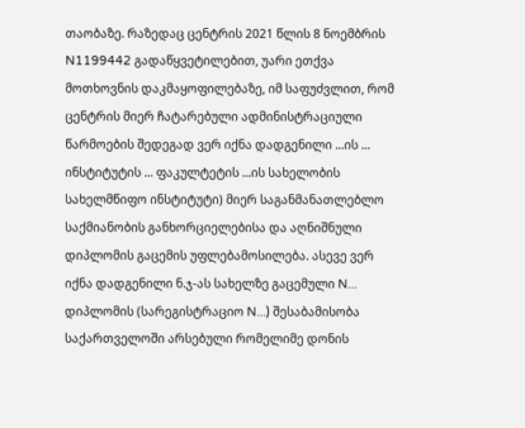თაობაზე. რაზედაც ცენტრის 2021 წლის 8 ნოემბრის N1199442 გადაწყვეტილებით, უარი ეთქვა მოთხოვნის დაკმაყოფილებაზე, იმ საფუძვლით, რომ ცენტრის მიერ ჩატარებული ადმინისტრაციული წარმოების შედეგად ვერ იქნა დადგენილი ...ის ... ინსტიტუტის ... ფაკულტეტის ...ის სახელობის სახელმწიფო ინსტიტუტი) მიერ საგანმანათლებლო საქმიანობის განხორციელებისა და აღნიშნული დიპლომის გაცემის უფლებამოსილება. ასევე ვერ იქნა დადგენილი ნ.ჯ-ას სახელზე გაცემული N... დიპლომის (სარეგისტრაციო N...) შესაბამისობა საქართველოში არსებული რომელიმე დონის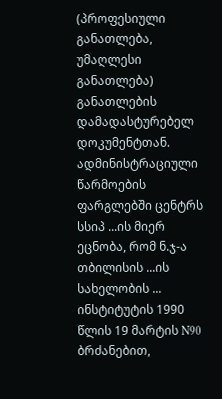(პროფესიული განათლება, უმაღლესი განათლება) განათლების დამადასტურებელ დოკუმენტთან. ადმინისტრაციული წარმოების ფარგლებში ცენტრს სსიპ ...ის მიერ ეცნობა, რომ ნ.ჯ-ა თბილისის ...ის სახელობის ... ინსტიტუტის 1990 წლის 19 მარტის N90 ბრძანებით,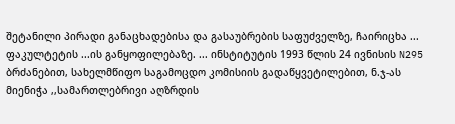შეტანილი პირადი განაცხადებისა და გასაუბრების საფუძველზე, ჩაირიცხა ... ფაკულტეტის ...ის განყოფილებაზე. ... ინსტიტუტის 1993 წლის 24 ივნისის N295 ბრძანებით, სახელმწიფო საგამოცდო კომისიის გადაწყვეტილებით, ნ.ჯ-ას მიენიჭა ,,სამართლებრივი აღზრდის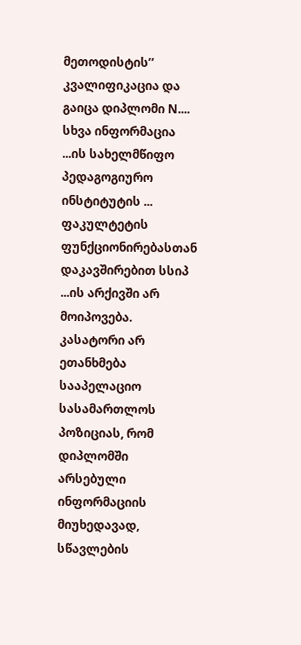მეთოდისტის’’ კვალიფიკაცია და გაიცა დიპლომი N.... სხვა ინფორმაცია ...ის სახელმწიფო პედაგოგიურო ინსტიტუტის ... ფაკულტეტის ფუნქციონირებასთან დაკავშირებით სსიპ ...ის არქივში არ მოიპოვება.
კასატორი არ ეთანხმება სააპელაციო სასამართლოს პოზიციას, რომ დიპლომში არსებული ინფორმაციის მიუხედავად, სწავლების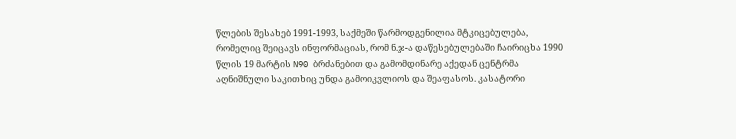წლების შესახებ 1991-1993, საქმეში წარმოდგენილია მტკიცებულება, რომელიც შეიცავს ინფორმაციას, რომ ნ.ჯ-ა დაწესებულებაში ჩაირიცხა 1990 წლის 19 მარტის N90 ბრძანებით და გამომდინარე აქედან ცენტრმა აღნიშნული საკითხიც უნდა გამოიკვლიოს და შეაფასოს. კასატორი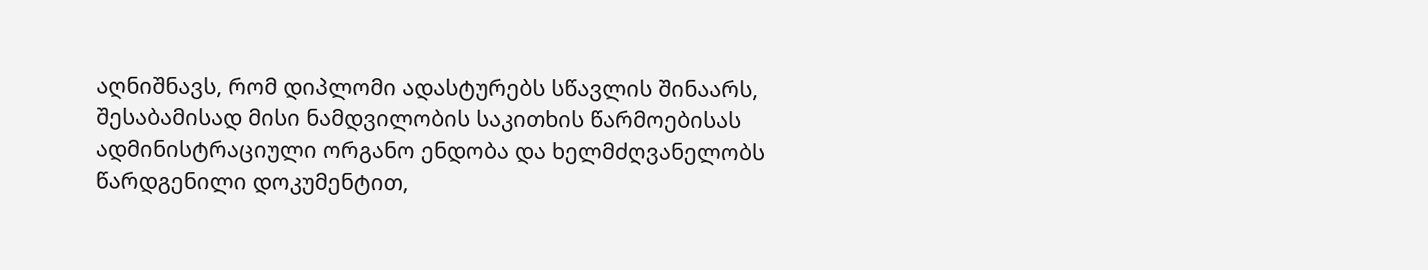აღნიშნავს, რომ დიპლომი ადასტურებს სწავლის შინაარს, შესაბამისად მისი ნამდვილობის საკითხის წარმოებისას ადმინისტრაციული ორგანო ენდობა და ხელმძღვანელობს წარდგენილი დოკუმენტით,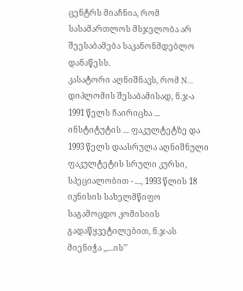ცენტრს მიაჩნია, რომ სასამართლოს მსჯელობა არ შეესაბამება საკანონმდებლო დანაწესს.
კასატორი აღნიშნავს, რომ N... დიპლომის შესაბამისად, ნ.ჯ-ა 1991 წელს ჩაირიცხა ... ინსტიტუტის ... ფაკულტეტზე და 1993 წელს დაასრულა აღნიშნული ფაკულტეტის სრული კურსი, სპეციალობით - ..., 1993 წლის 18 ივნისის სახელმწიფო საგამოცდო კომისიის გადაწყვეტილებით, ნ.ჯ-ას მიენიჭა ,,...ის’’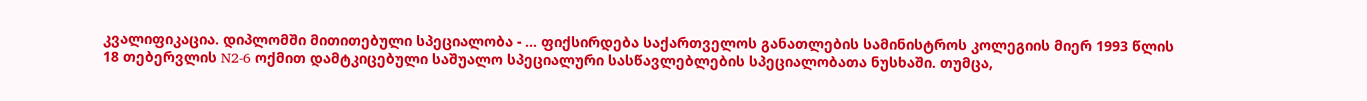კვალიფიკაცია. დიპლომში მითითებული სპეციალობა - ... ფიქსირდება საქართველოს განათლების სამინისტროს კოლეგიის მიერ 1993 წლის 18 თებერვლის N2-6 ოქმით დამტკიცებული საშუალო სპეციალური სასწავლებლების სპეციალობათა ნუსხაში. თუმცა,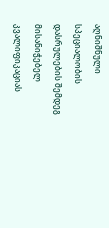აღნიშნული სპეციალობის დასრულების შემდეგ მისანიჭებელ კვალიფიკაციას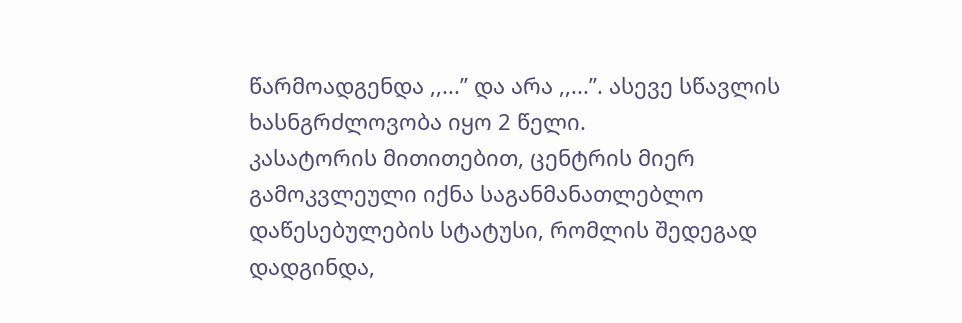წარმოადგენდა ,,...’’ და არა ,,...’’. ასევე სწავლის ხასნგრძლოვობა იყო 2 წელი.
კასატორის მითითებით, ცენტრის მიერ გამოკვლეული იქნა საგანმანათლებლო დაწესებულების სტატუსი, რომლის შედეგად დადგინდა,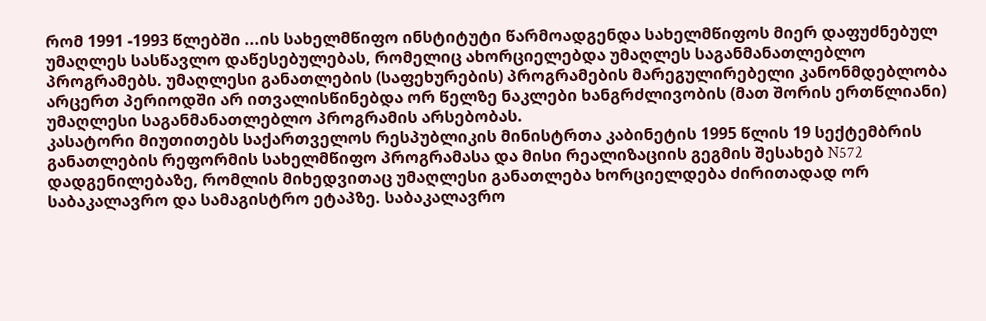რომ 1991 -1993 წლებში ...ის სახელმწიფო ინსტიტუტი წარმოადგენდა სახელმწიფოს მიერ დაფუძნებულ უმაღლეს სასწავლო დაწესებულებას, რომელიც ახორციელებდა უმაღლეს საგანმანათლებლო პროგრამებს. უმაღლესი განათლების (საფეხურების) პროგრამების მარეგულირებელი კანონმდებლობა არცერთ პერიოდში არ ითვალისწინებდა ორ წელზე ნაკლები ხანგრძლივობის (მათ შორის ერთწლიანი) უმაღლესი საგანმანათლებლო პროგრამის არსებობას.
კასატორი მიუთითებს საქართველოს რესპუბლიკის მინისტრთა კაბინეტის 1995 წლის 19 სექტემბრის განათლების რეფორმის სახელმწიფო პროგრამასა და მისი რეალიზაციის გეგმის შესახებ N572 დადგენილებაზე, რომლის მიხედვითაც უმაღლესი განათლება ხორციელდება ძირითადად ორ საბაკალავრო და სამაგისტრო ეტაპზე. საბაკალავრო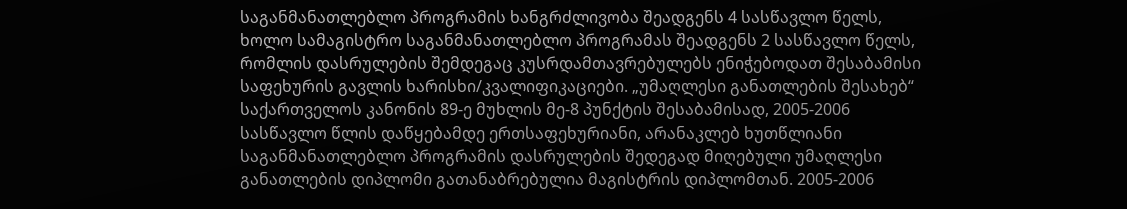საგანმანათლებლო პროგრამის ხანგრძლივობა შეადგენს 4 სასწავლო წელს, ხოლო სამაგისტრო საგანმანათლებლო პროგრამას შეადგენს 2 სასწავლო წელს, რომლის დასრულების შემდეგაც კუსრდამთავრებულებს ენიჭებოდათ შესაბამისი საფეხურის გავლის ხარისხი/კვალიფიკაციები. „უმაღლესი განათლების შესახებ“ საქართველოს კანონის 89-ე მუხლის მე-8 პუნქტის შესაბამისად, 2005-2006 სასწავლო წლის დაწყებამდე ერთსაფეხურიანი, არანაკლებ ხუთწლიანი საგანმანათლებლო პროგრამის დასრულების შედეგად მიღებული უმაღლესი განათლების დიპლომი გათანაბრებულია მაგისტრის დიპლომთან. 2005-2006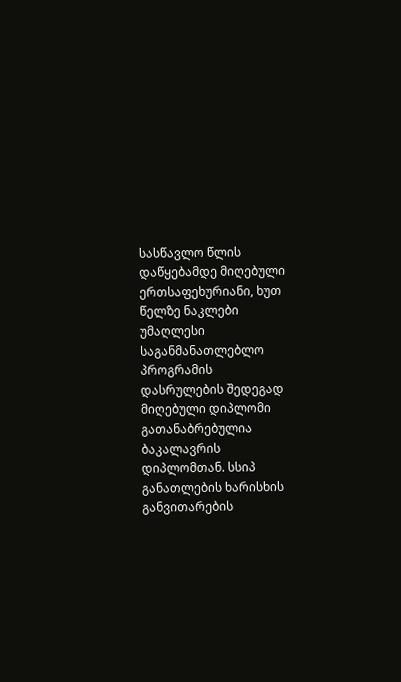სასწავლო წლის დაწყებამდე მიღებული ერთსაფეხურიანი, ხუთ წელზე ნაკლები უმაღლესი საგანმანათლებლო პროგრამის დასრულების შედეგად მიღებული დიპლომი გათანაბრებულია ბაკალავრის დიპლომთან. სსიპ განათლების ხარისხის განვითარების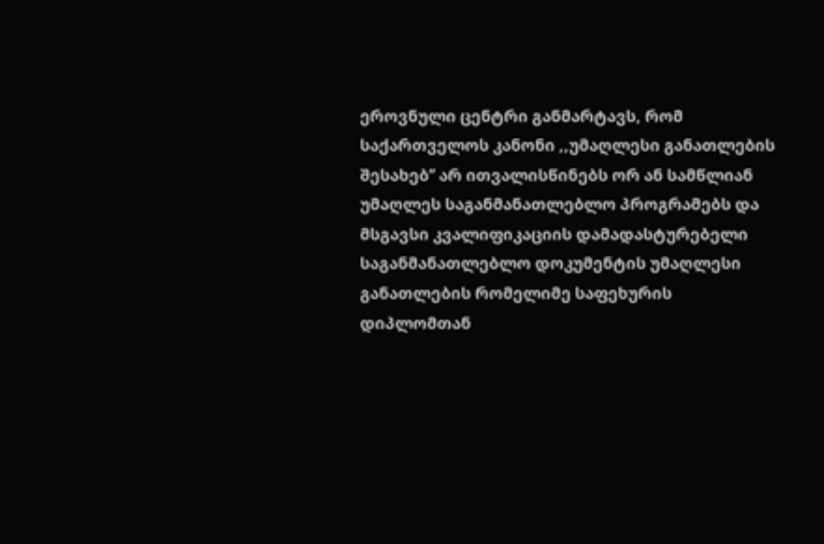ეროვნული ცენტრი განმარტავს, რომ საქართველოს კანონი ,,უმაღლესი განათლების შესახებ’’ არ ითვალისწინებს ორ ან სამწლიან უმაღლეს საგანმანათლებლო პროგრამებს და მსგავსი კვალიფიკაციის დამადასტურებელი საგანმანათლებლო დოკუმენტის უმაღლესი განათლების რომელიმე საფეხურის დიპლომთან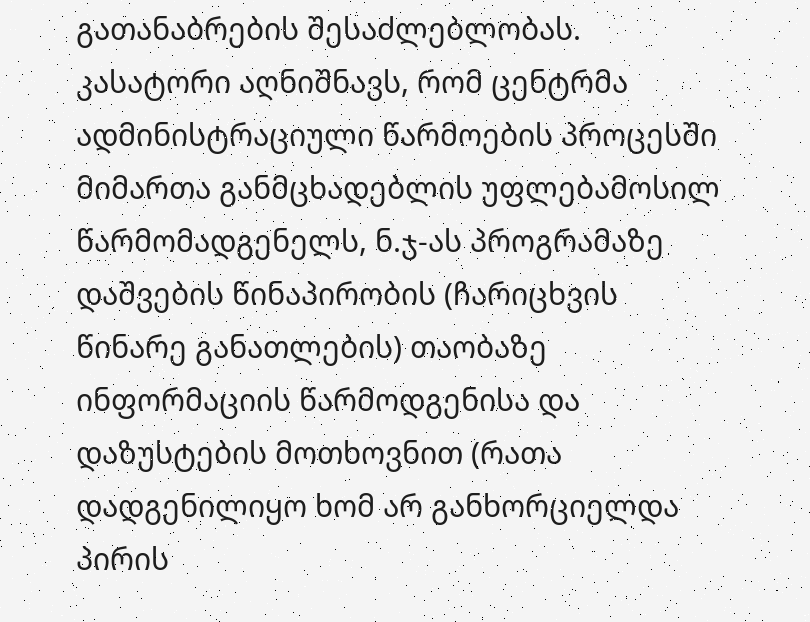გათანაბრების შესაძლებლობას.
კასატორი აღნიშნავს, რომ ცენტრმა ადმინისტრაციული წარმოების პროცესში მიმართა განმცხადებლის უფლებამოსილ წარმომადგენელს, ნ.ჯ-ას პროგრამაზე დაშვების წინაპირობის (ჩარიცხვის წინარე განათლების) თაობაზე ინფორმაციის წარმოდგენისა და დაზუსტების მოთხოვნით (რათა დადგენილიყო ხომ არ განხორციელდა პირის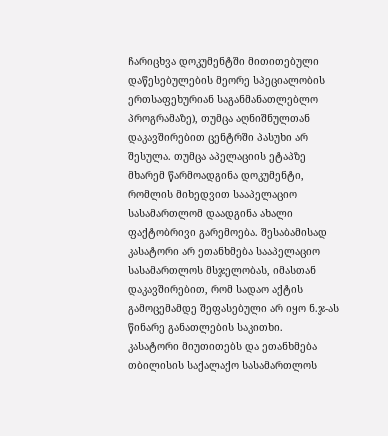ჩარიცხვა დოკუმენტში მითითებული დაწესებულების მეორე სპეციალობის ერთსაფეხურიან საგანმანათლებლო პროგრამაზე), თუმცა აღნიშნულთან დაკავშირებით ცენტრში პასუხი არ შესულა. თუმცა აპელაციის ეტაპზე მხარემ წარმოადგინა დოკუმენტი, რომლის მიხედვით სააპელაციო სასამართლომ დაადგინა ახალი ფაქტობრივი გარემოება. შესაბამისად კასატორი არ ეთანხმება სააპელაციო სასამართლოს მსჯელობას, იმასთან დაკავშირებით, რომ სადაო აქტის გამოცემამდე შეფასებული არ იყო ნ.ჯ-ას წინარე განათლების საკითხი.
კასატორი მიუთითებს და ეთანხმება თბილისის საქალაქო სასამართლოს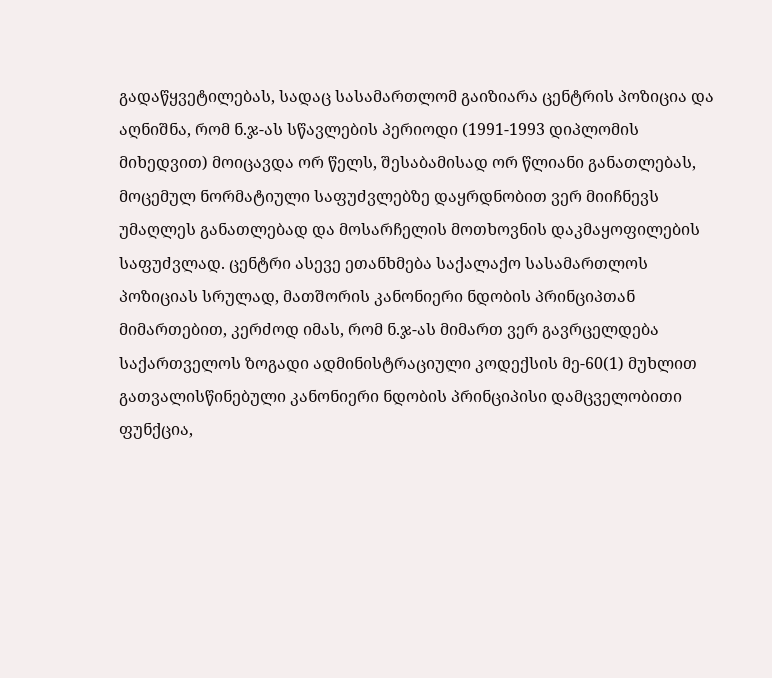გადაწყვეტილებას, სადაც სასამართლომ გაიზიარა ცენტრის პოზიცია და აღნიშნა, რომ ნ.ჯ-ას სწავლების პერიოდი (1991-1993 დიპლომის მიხედვით) მოიცავდა ორ წელს, შესაბამისად ორ წლიანი განათლებას, მოცემულ ნორმატიული საფუძვლებზე დაყრდნობით ვერ მიიჩნევს უმაღლეს განათლებად და მოსარჩელის მოთხოვნის დაკმაყოფილების საფუძვლად. ცენტრი ასევე ეთანხმება საქალაქო სასამართლოს პოზიციას სრულად, მათშორის კანონიერი ნდობის პრინციპთან მიმართებით, კერძოდ იმას, რომ ნ.ჯ-ას მიმართ ვერ გავრცელდება საქართველოს ზოგადი ადმინისტრაციული კოდექსის მე-60(1) მუხლით გათვალისწინებული კანონიერი ნდობის პრინციპისი დამცველობითი ფუნქცია,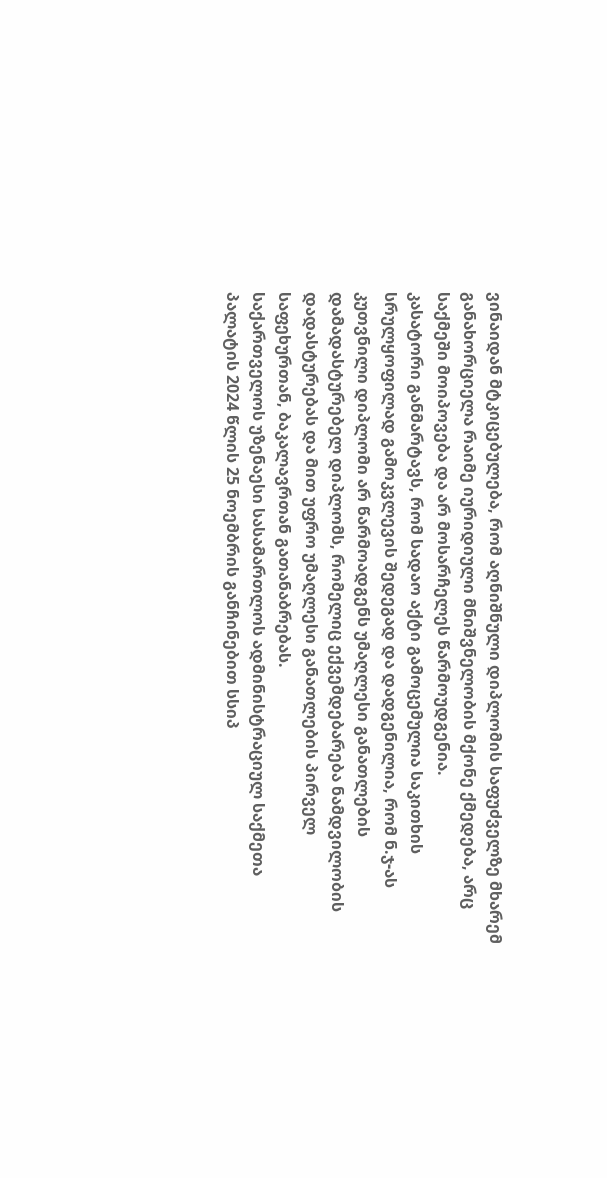ვინაიდან მტკიცებულება, რომ აღნიშნული დიპლომის საფუძველზე მხარემ განახორციელა რაიმე იურიდიული მნიშვნელობის მქონე ქმედება, არც საქმეში მოიპოვება და არ მოსარჩელეს წარმოუდგენია.
კასატორი განმარტავს, რომ სადაო აქტი გამოცემულია საკითხის სრულყოფილად გამოკვლევის შედეგად და დადგენილია, რომ ნ.ჯ-ას კუთვნილი დიპლომი არ წარმოადგენს უმაღლესი განათლების დამადასტურებელ დიპლომს, რომელიც ექვემდებარება ნამდვილობის დადასტურებას და მით უფრო უმაღლესი განათლების პირველ საფეხურთან, ბაკალავრთან გათანაბრებას.
საქართველოს უზენაესი სასამართლოს ადმინისტრაციულ საქმეთა პალატის 2024 წლის 25 ნოემბრის განჩინებით სსიპ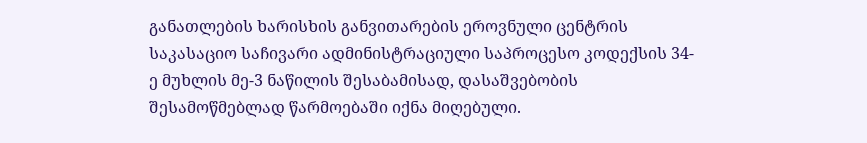განათლების ხარისხის განვითარების ეროვნული ცენტრის საკასაციო საჩივარი ადმინისტრაციული საპროცესო კოდექსის 34-ე მუხლის მე-3 ნაწილის შესაბამისად, დასაშვებობის შესამოწმებლად წარმოებაში იქნა მიღებული.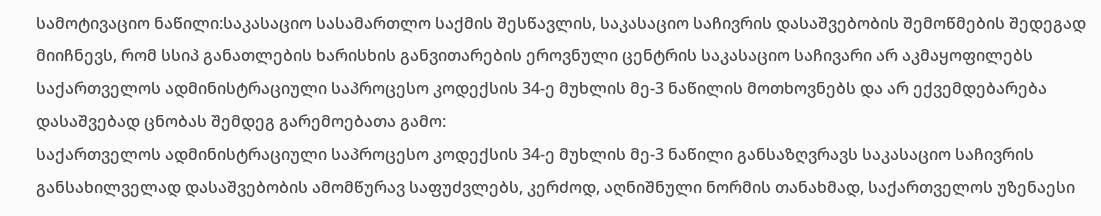სამოტივაციო ნაწილი:საკასაციო სასამართლო საქმის შესწავლის, საკასაციო საჩივრის დასაშვებობის შემოწმების შედეგად მიიჩნევს, რომ სსიპ განათლების ხარისხის განვითარების ეროვნული ცენტრის საკასაციო საჩივარი არ აკმაყოფილებს საქართველოს ადმინისტრაციული საპროცესო კოდექსის 34-ე მუხლის მე-3 ნაწილის მოთხოვნებს და არ ექვემდებარება დასაშვებად ცნობას შემდეგ გარემოებათა გამო:
საქართველოს ადმინისტრაციული საპროცესო კოდექსის 34-ე მუხლის მე-3 ნაწილი განსაზღვრავს საკასაციო საჩივრის განსახილველად დასაშვებობის ამომწურავ საფუძვლებს, კერძოდ, აღნიშნული ნორმის თანახმად, საქართველოს უზენაესი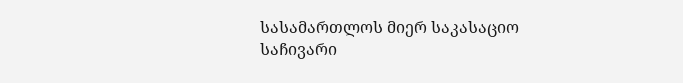სასამართლოს მიერ საკასაციო საჩივარი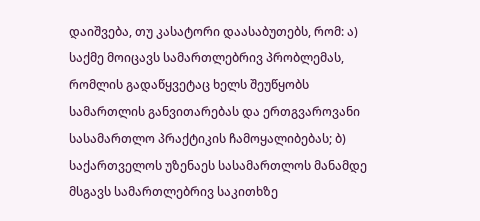დაიშვება, თუ კასატორი დაასაბუთებს, რომ: ა) საქმე მოიცავს სამართლებრივ პრობლემას, რომლის გადაწყვეტაც ხელს შეუწყობს სამართლის განვითარებას და ერთგვაროვანი სასამართლო პრაქტიკის ჩამოყალიბებას; ბ) საქართველოს უზენაეს სასამართლოს მანამდე მსგავს სამართლებრივ საკითხზე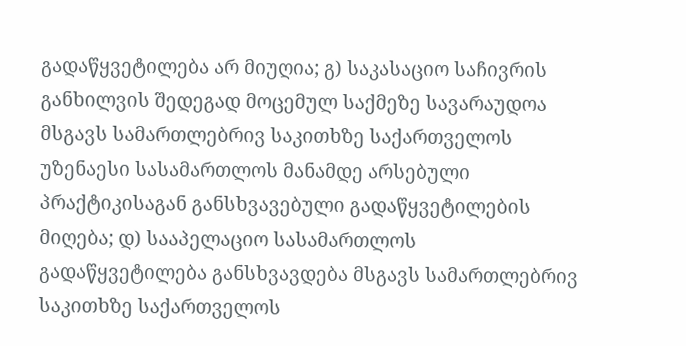გადაწყვეტილება არ მიუღია; გ) საკასაციო საჩივრის განხილვის შედეგად მოცემულ საქმეზე სავარაუდოა მსგავს სამართლებრივ საკითხზე საქართველოს უზენაესი სასამართლოს მანამდე არსებული პრაქტიკისაგან განსხვავებული გადაწყვეტილების მიღება; დ) სააპელაციო სასამართლოს გადაწყვეტილება განსხვავდება მსგავს სამართლებრივ საკითხზე საქართველოს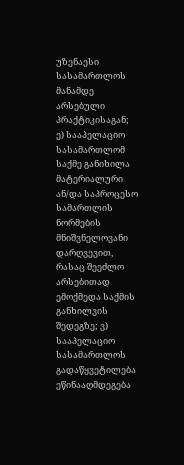უზენაესი სასამართლოს მანამდე არსებული პრაქტიკისაგან; ე) სააპელაციო სასამართლომ საქმე განიხილა მატერიალური ან/და საპროცესო სამართლის ნორმების მნიშვნელოვანი დარღვევით, რასაც შეეძლო არსებითად ემოქმედა საქმის განხილვის შედეგზე; ვ) სააპელაციო სასამართლოს გადაწყვეტილება ეწინააღმდეგება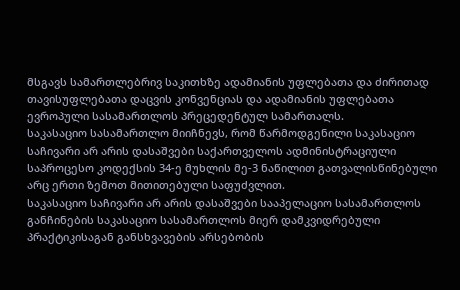მსგავს სამართლებრივ საკითხზე ადამიანის უფლებათა და ძირითად თავისუფლებათა დაცვის კონვენციას და ადამიანის უფლებათა ევროპული სასამართლოს პრეცედენტულ სამართალს.
საკასაციო სასამართლო მიიჩნევს, რომ წარმოდგენილი საკასაციო საჩივარი არ არის დასაშვები საქართველოს ადმინისტრაციული საპროცესო კოდექსის 34-ე მუხლის მე-3 ნაწილით გათვალისწინებული არც ერთი ზემოთ მითითებული საფუძვლით.
საკასაციო საჩივარი არ არის დასაშვები სააპელაციო სასამართლოს განჩინების საკასაციო სასამართლოს მიერ დამკვიდრებული პრაქტიკისაგან განსხვავების არსებობის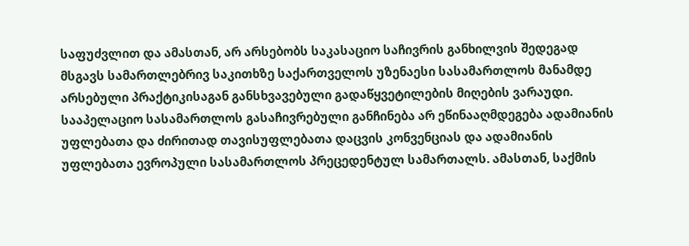საფუძვლით და ამასთან, არ არსებობს საკასაციო საჩივრის განხილვის შედეგად მსგავს სამართლებრივ საკითხზე საქართველოს უზენაესი სასამართლოს მანამდე არსებული პრაქტიკისაგან განსხვავებული გადაწყვეტილების მიღების ვარაუდი. სააპელაციო სასამართლოს გასაჩივრებული განჩინება არ ეწინააღმდეგება ადამიანის უფლებათა და ძირითად თავისუფლებათა დაცვის კონვენციას და ადამიანის უფლებათა ევროპული სასამართლოს პრეცედენტულ სამართალს. ამასთან, საქმის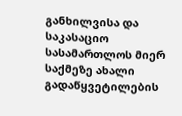განხილვისა და საკასაციო სასამართლოს მიერ საქმეზე ახალი გადაწყვეტილების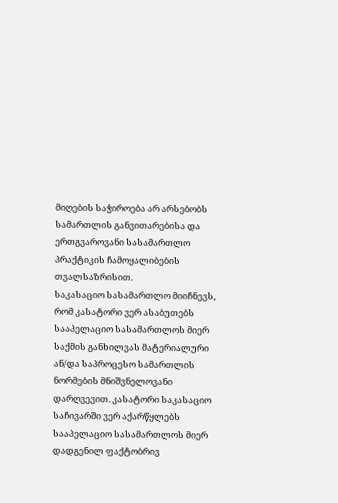მიღების საჭიროება არ არსებობს სამართლის განვითარებისა და ერთგვაროვანი სასამართლო პრაქტიკის ჩამოყალიბების თვალსაზრისით.
საკასაციო სასამართლო მიიჩნევს, რომ კასატორი ვერ ასაბუთებს სააპელაციო სასამართლოს მიერ საქმის განხილვას მატერიალური ან/და საპროცესო სამართლის ნორმების მნიშვნელოვანი დარღვევით. კასატორი საკასაციო საჩივარში ვერ აქარწყლებს სააპელაციო სასამართლოს მიერ დადგენილ ფაქტობრივ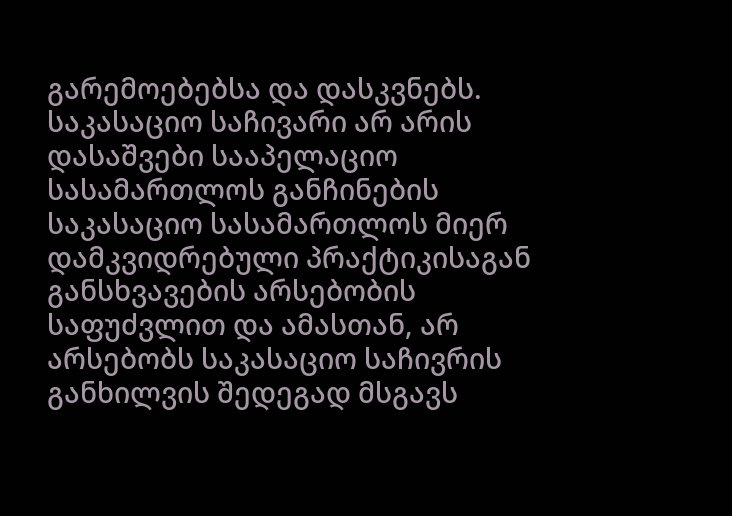გარემოებებსა და დასკვნებს.
საკასაციო საჩივარი არ არის დასაშვები სააპელაციო სასამართლოს განჩინების საკასაციო სასამართლოს მიერ დამკვიდრებული პრაქტიკისაგან განსხვავების არსებობის საფუძვლით და ამასთან, არ არსებობს საკასაციო საჩივრის განხილვის შედეგად მსგავს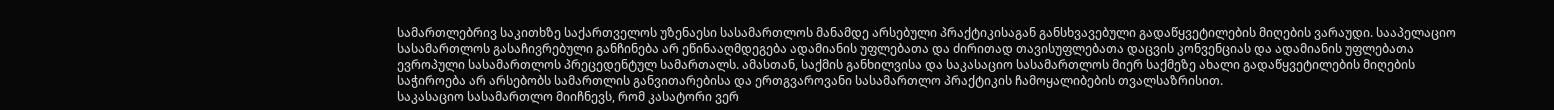სამართლებრივ საკითხზე საქართველოს უზენაესი სასამართლოს მანამდე არსებული პრაქტიკისაგან განსხვავებული გადაწყვეტილების მიღების ვარაუდი. სააპელაციო სასამართლოს გასაჩივრებული განჩინება არ ეწინააღმდეგება ადამიანის უფლებათა და ძირითად თავისუფლებათა დაცვის კონვენციას და ადამიანის უფლებათა ევროპული სასამართლოს პრეცედენტულ სამართალს. ამასთან, საქმის განხილვისა და საკასაციო სასამართლოს მიერ საქმეზე ახალი გადაწყვეტილების მიღების საჭიროება არ არსებობს სამართლის განვითარებისა და ერთგვაროვანი სასამართლო პრაქტიკის ჩამოყალიბების თვალსაზრისით.
საკასაციო სასამართლო მიიჩნევს, რომ კასატორი ვერ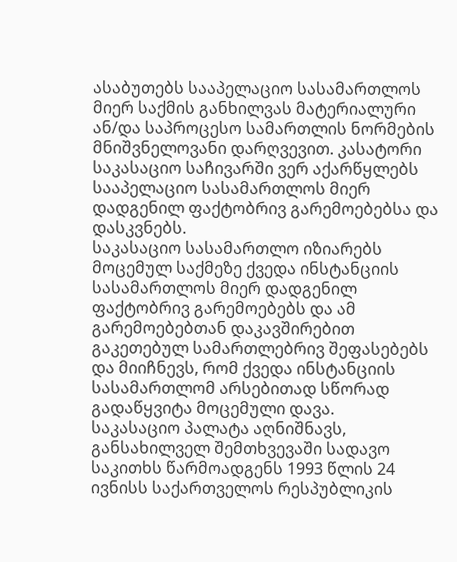ასაბუთებს სააპელაციო სასამართლოს მიერ საქმის განხილვას მატერიალური ან/და საპროცესო სამართლის ნორმების მნიშვნელოვანი დარღვევით. კასატორი საკასაციო საჩივარში ვერ აქარწყლებს სააპელაციო სასამართლოს მიერ დადგენილ ფაქტობრივ გარემოებებსა და დასკვნებს.
საკასაციო სასამართლო იზიარებს მოცემულ საქმეზე ქვედა ინსტანციის სასამართლოს მიერ დადგენილ ფაქტობრივ გარემოებებს და ამ გარემოებებთან დაკავშირებით გაკეთებულ სამართლებრივ შეფასებებს და მიიჩნევს, რომ ქვედა ინსტანციის სასამართლომ არსებითად სწორად გადაწყვიტა მოცემული დავა.
საკასაციო პალატა აღნიშნავს, განსახილველ შემთხვევაში სადავო საკითხს წარმოადგენს 1993 წლის 24 ივნისს საქართველოს რესპუბლიკის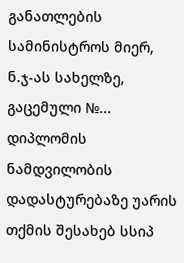განათლების სამინისტროს მიერ, ნ.ჯ-ას სახელზე, გაცემული №... დიპლომის ნამდვილობის დადასტურებაზე უარის თქმის შესახებ სსიპ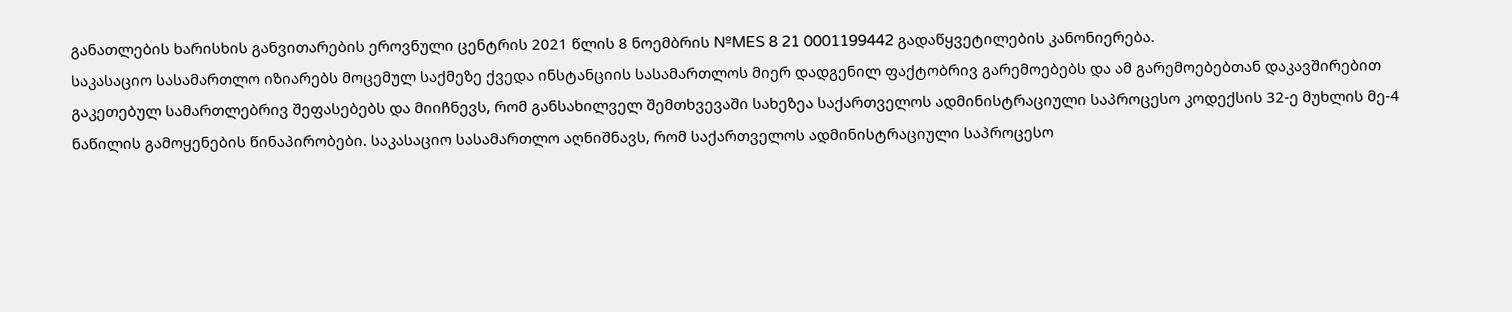განათლების ხარისხის განვითარების ეროვნული ცენტრის 2021 წლის 8 ნოემბრის №MES 8 21 0001199442 გადაწყვეტილების კანონიერება.
საკასაციო სასამართლო იზიარებს მოცემულ საქმეზე ქვედა ინსტანციის სასამართლოს მიერ დადგენილ ფაქტობრივ გარემოებებს და ამ გარემოებებთან დაკავშირებით გაკეთებულ სამართლებრივ შეფასებებს და მიიჩნევს, რომ განსახილველ შემთხვევაში სახეზეა საქართველოს ადმინისტრაციული საპროცესო კოდექსის 32-ე მუხლის მე-4 ნაწილის გამოყენების წინაპირობები. საკასაციო სასამართლო აღნიშნავს, რომ საქართველოს ადმინისტრაციული საპროცესო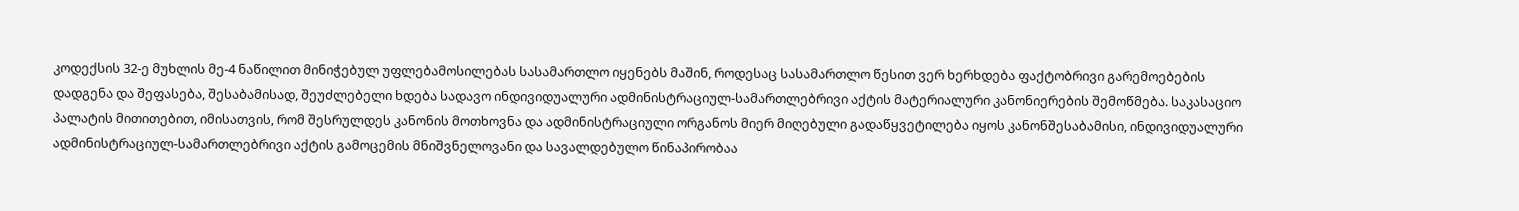კოდექსის 32-ე მუხლის მე-4 ნაწილით მინიჭებულ უფლებამოსილებას სასამართლო იყენებს მაშინ, როდესაც სასამართლო წესით ვერ ხერხდება ფაქტობრივი გარემოებების დადგენა და შეფასება, შესაბამისად, შეუძლებელი ხდება სადავო ინდივიდუალური ადმინისტრაციულ-სამართლებრივი აქტის მატერიალური კანონიერების შემოწმება. საკასაციო პალატის მითითებით, იმისათვის, რომ შესრულდეს კანონის მოთხოვნა და ადმინისტრაციული ორგანოს მიერ მიღებული გადაწყვეტილება იყოს კანონშესაბამისი, ინდივიდუალური ადმინისტრაციულ-სამართლებრივი აქტის გამოცემის მნიშვნელოვანი და სავალდებულო წინაპირობაა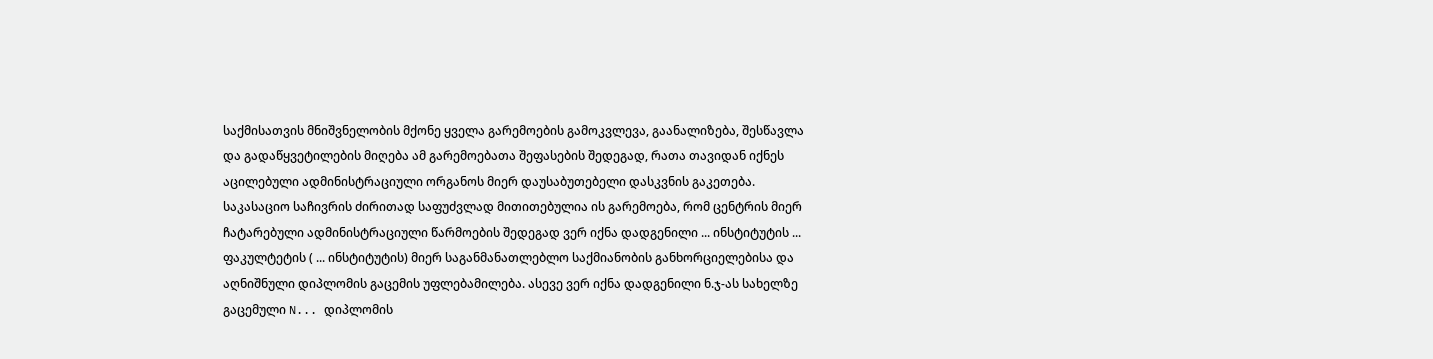საქმისათვის მნიშვნელობის მქონე ყველა გარემოების გამოკვლევა, გაანალიზება, შესწავლა და გადაწყვეტილების მიღება ამ გარემოებათა შეფასების შედეგად, რათა თავიდან იქნეს აცილებული ადმინისტრაციული ორგანოს მიერ დაუსაბუთებელი დასკვნის გაკეთება.
საკასაციო საჩივრის ძირითად საფუძვლად მითითებულია ის გარემოება, რომ ცენტრის მიერ ჩატარებული ადმინისტრაციული წარმოების შედეგად ვერ იქნა დადგენილი ... ინსტიტუტის ... ფაკულტეტის ( ... ინსტიტუტის) მიერ საგანმანათლებლო საქმიანობის განხორციელებისა და აღნიშნული დიპლომის გაცემის უფლებამილება. ასევე ვერ იქნა დადგენილი ნ.ჯ-ას სახელზე გაცემული N... დიპლომის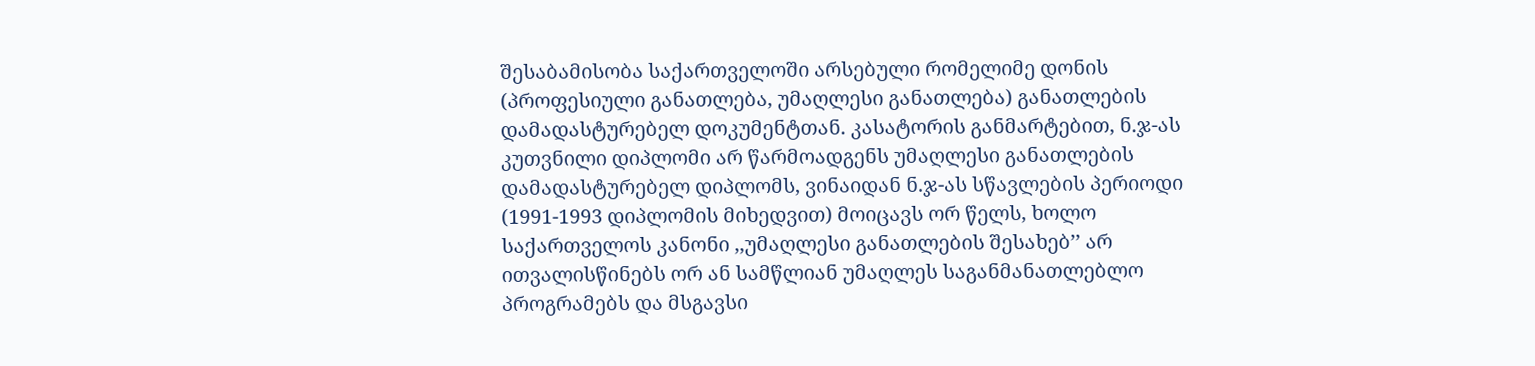შესაბამისობა საქართველოში არსებული რომელიმე დონის (პროფესიული განათლება, უმაღლესი განათლება) განათლების დამადასტურებელ დოკუმენტთან. კასატორის განმარტებით, ნ.ჯ-ას კუთვნილი დიპლომი არ წარმოადგენს უმაღლესი განათლების დამადასტურებელ დიპლომს, ვინაიდან ნ.ჯ-ას სწავლების პერიოდი (1991-1993 დიპლომის მიხედვით) მოიცავს ორ წელს, ხოლო საქართველოს კანონი ,,უმაღლესი განათლების შესახებ’’ არ ითვალისწინებს ორ ან სამწლიან უმაღლეს საგანმანათლებლო პროგრამებს და მსგავსი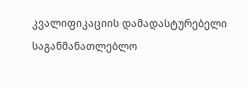კვალიფიკაციის დამადასტურებელი საგანმანათლებლო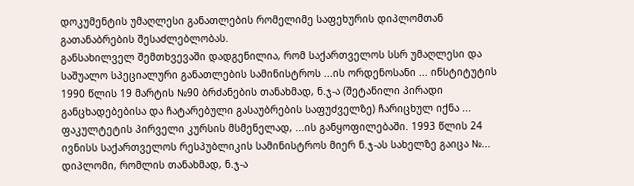დოკუმენტის უმაღლესი განათლების რომელიმე საფეხურის დიპლომთან გათანაბრების შესაძლებლობას.
განსახილველ შემთხვევაში დადგენილია, რომ საქართველოს სსრ უმაღლესი და საშუალო სპეციალური განათლების სამინისტროს ...ის ორდენოსანი ... ინსტიტუტის 1990 წლის 19 მარტის №90 ბრძანების თანახმად, ნ.ჯ-ა (შეტანილი პირადი განცხადებებისა და ჩატარებული გასაუბრების საფუძველზე) ჩარიცხულ იქნა ... ფაკულტეტის პირველი კურსის მსმენელად, ...ის განყოფილებაში. 1993 წლის 24 ივნისს საქართველოს რესპუბლიკის სამინისტროს მიერ ნ.ჯ-ას სახელზე გაიცა №... დიპლომი, რომლის თანახმად, ნ.ჯ-ა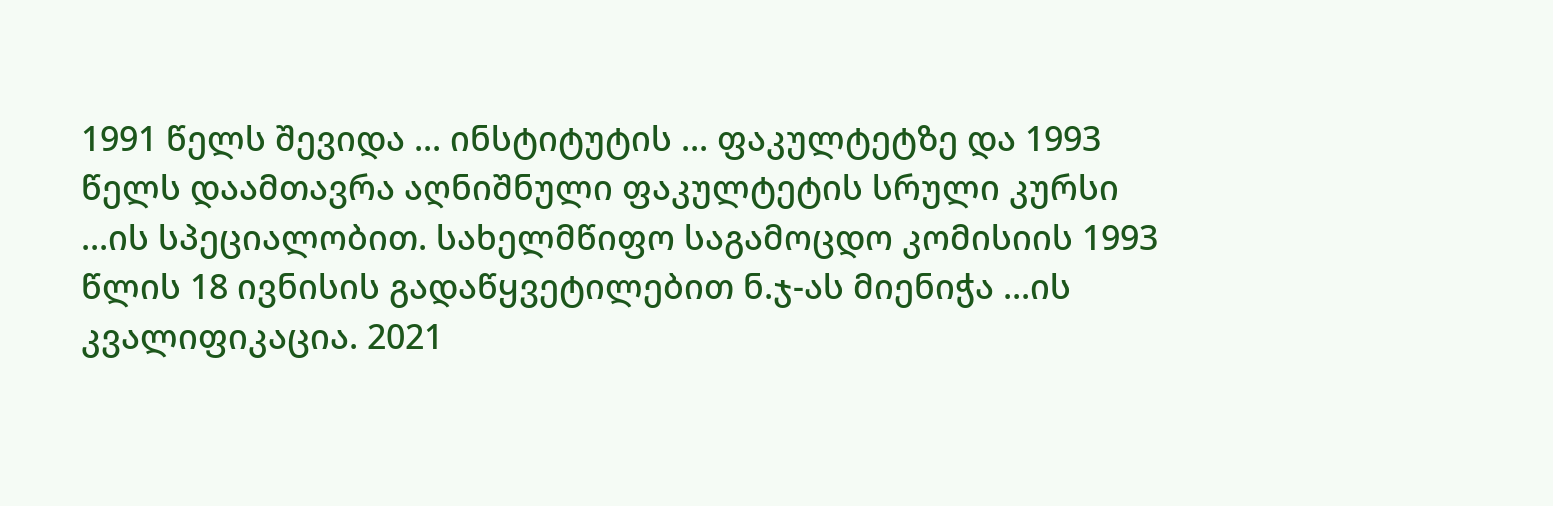1991 წელს შევიდა ... ინსტიტუტის ... ფაკულტეტზე და 1993 წელს დაამთავრა აღნიშნული ფაკულტეტის სრული კურსი ...ის სპეციალობით. სახელმწიფო საგამოცდო კომისიის 1993 წლის 18 ივნისის გადაწყვეტილებით ნ.ჯ-ას მიენიჭა ...ის კვალიფიკაცია. 2021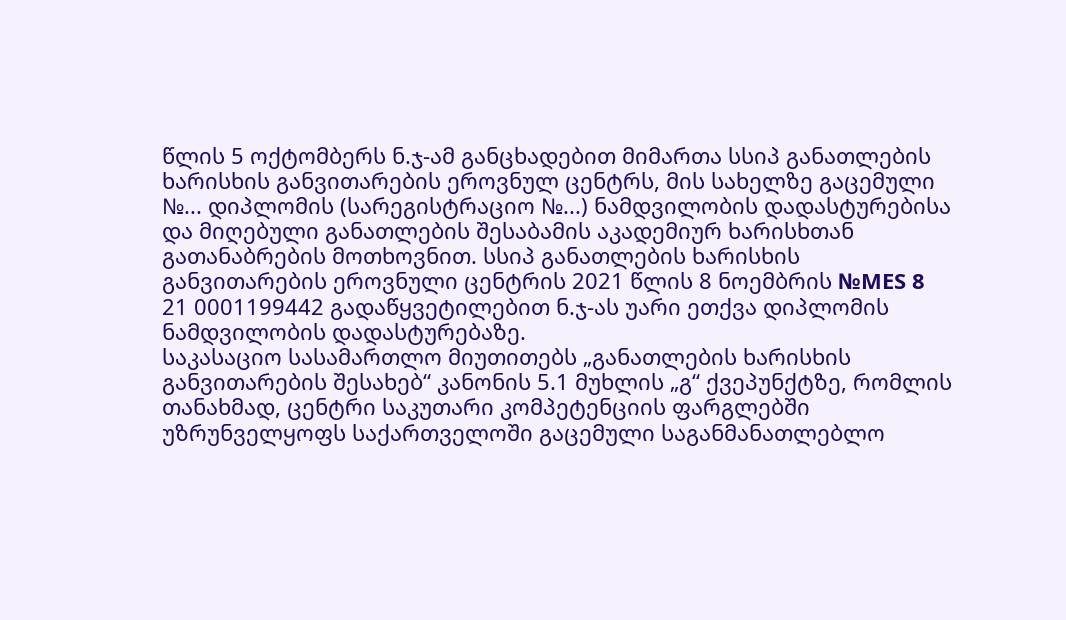წლის 5 ოქტომბერს ნ.ჯ-ამ განცხადებით მიმართა სსიპ განათლების ხარისხის განვითარების ეროვნულ ცენტრს, მის სახელზე გაცემული №... დიპლომის (სარეგისტრაციო №...) ნამდვილობის დადასტურებისა და მიღებული განათლების შესაბამის აკადემიურ ხარისხთან გათანაბრების მოთხოვნით. სსიპ განათლების ხარისხის განვითარების ეროვნული ცენტრის 2021 წლის 8 ნოემბრის №MES 8 21 0001199442 გადაწყვეტილებით ნ.ჯ-ას უარი ეთქვა დიპლომის ნამდვილობის დადასტურებაზე.
საკასაციო სასამართლო მიუთითებს „განათლების ხარისხის განვითარების შესახებ“ კანონის 5.1 მუხლის „გ“ ქვეპუნქტზე, რომლის თანახმად, ცენტრი საკუთარი კომპეტენციის ფარგლებში უზრუნველყოფს საქართველოში გაცემული საგანმანათლებლო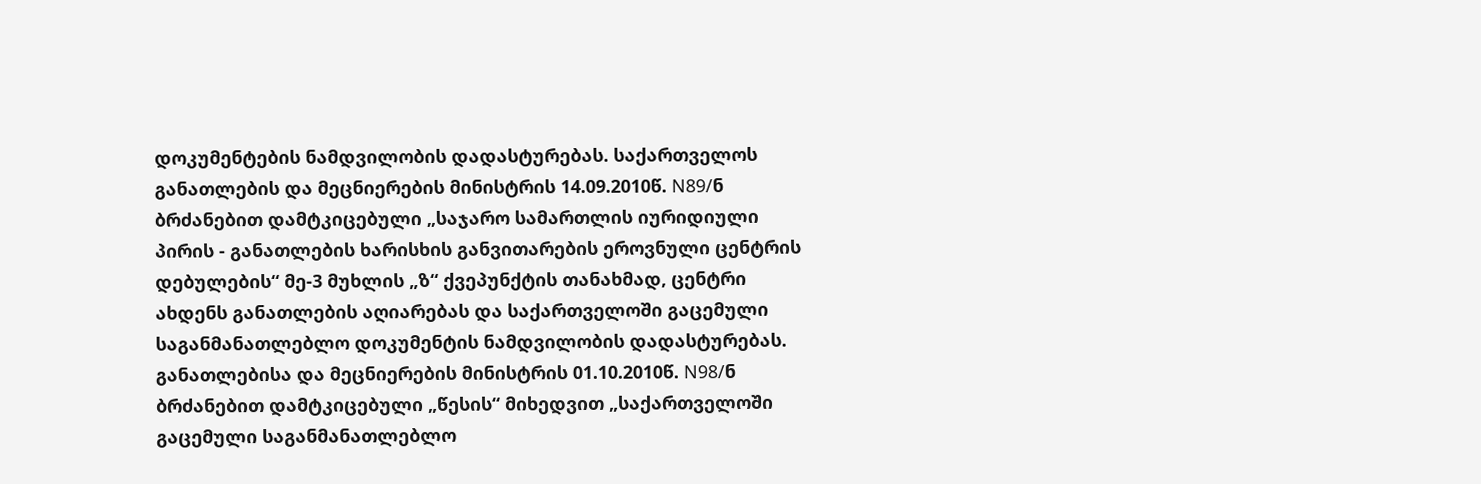დოკუმენტების ნამდვილობის დადასტურებას. საქართველოს განათლების და მეცნიერების მინისტრის 14.09.2010წ. N89/ნ ბრძანებით დამტკიცებული „საჯარო სამართლის იურიდიული პირის - განათლების ხარისხის განვითარების ეროვნული ცენტრის დებულების“ მე-3 მუხლის „ზ“ ქვეპუნქტის თანახმად, ცენტრი ახდენს განათლების აღიარებას და საქართველოში გაცემული საგანმანათლებლო დოკუმენტის ნამდვილობის დადასტურებას. განათლებისა და მეცნიერების მინისტრის 01.10.2010წ. N98/ნ ბრძანებით დამტკიცებული „წესის“ მიხედვით „საქართველოში გაცემული საგანმანათლებლო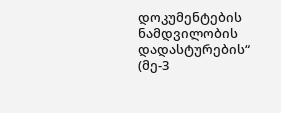დოკუმენტების ნამდვილობის დადასტურების“ (მე-3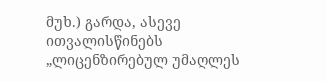მუხ.) გარდა, ასევე ითვალისწინებს „ლიცენზირებულ უმაღლეს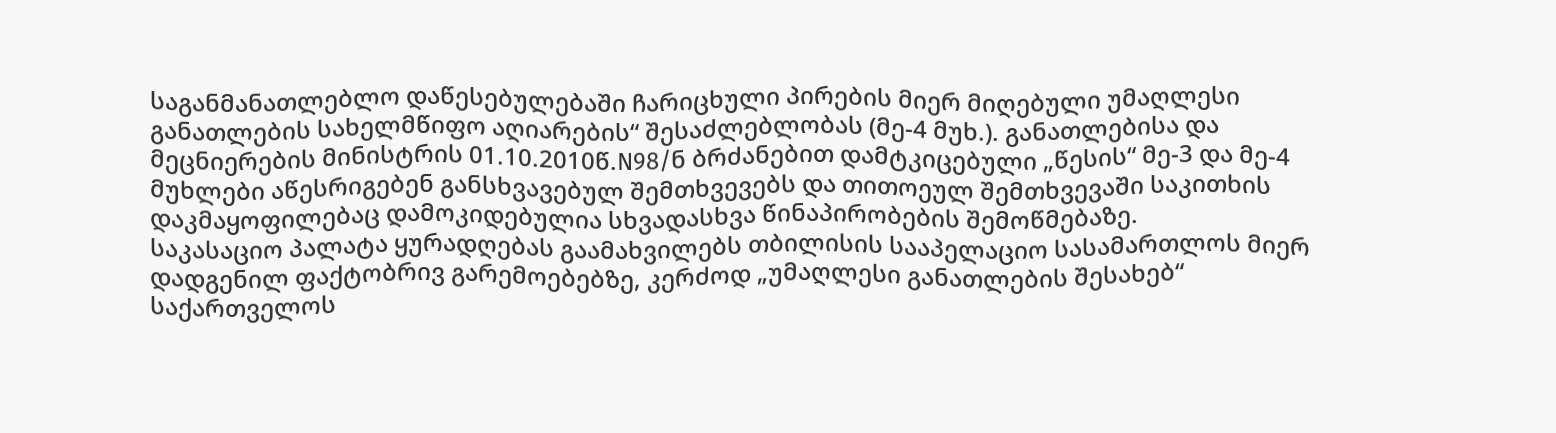საგანმანათლებლო დაწესებულებაში ჩარიცხული პირების მიერ მიღებული უმაღლესი განათლების სახელმწიფო აღიარების“ შესაძლებლობას (მე-4 მუხ.). განათლებისა და მეცნიერების მინისტრის 01.10.2010წ.N98/ნ ბრძანებით დამტკიცებული „წესის“ მე-3 და მე-4 მუხლები აწესრიგებენ განსხვავებულ შემთხვევებს და თითოეულ შემთხვევაში საკითხის დაკმაყოფილებაც დამოკიდებულია სხვადასხვა წინაპირობების შემოწმებაზე.
საკასაციო პალატა ყურადღებას გაამახვილებს თბილისის სააპელაციო სასამართლოს მიერ დადგენილ ფაქტობრივ გარემოებებზე, კერძოდ „უმაღლესი განათლების შესახებ“ საქართველოს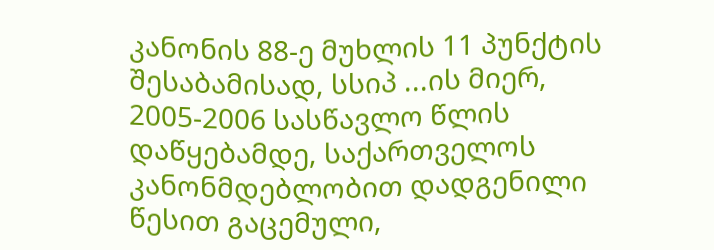კანონის 88-ე მუხლის 11 პუნქტის შესაბამისად, სსიპ ...ის მიერ, 2005-2006 სასწავლო წლის დაწყებამდე, საქართველოს კანონმდებლობით დადგენილი წესით გაცემული,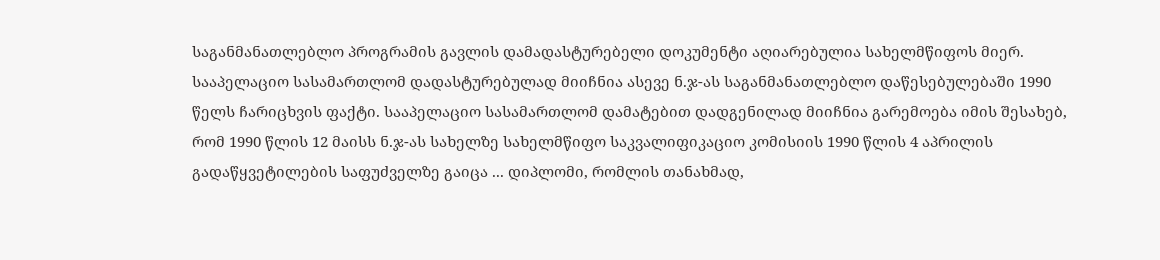საგანმანათლებლო პროგრამის გავლის დამადასტურებელი დოკუმენტი აღიარებულია სახელმწიფოს მიერ.
სააპელაციო სასამართლომ დადასტურებულად მიიჩნია ასევე ნ.ჯ-ას საგანმანათლებლო დაწესებულებაში 1990 წელს ჩარიცხვის ფაქტი. სააპელაციო სასამართლომ დამატებით დადგენილად მიიჩნია გარემოება იმის შესახებ, რომ 1990 წლის 12 მაისს ნ.ჯ-ას სახელზე სახელმწიფო საკვალიფიკაციო კომისიის 1990 წლის 4 აპრილის გადაწყვეტილების საფუძველზე გაიცა ... დიპლომი, რომლის თანახმად,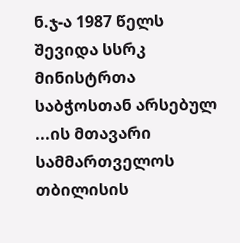ნ.ჯ-ა 1987 წელს შევიდა სსრკ მინისტრთა საბჭოსთან არსებულ ...ის მთავარი სამმართველოს თბილისის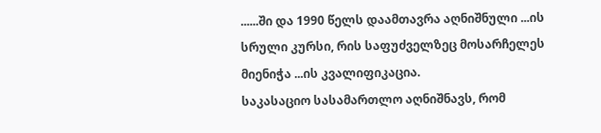......ში და 1990 წელს დაამთავრა აღნიშნული ...ის სრული კურსი, რის საფუძველზეც მოსარჩელეს მიენიჭა ...ის კვალიფიკაცია.
საკასაციო სასამართლო აღნიშნავს, რომ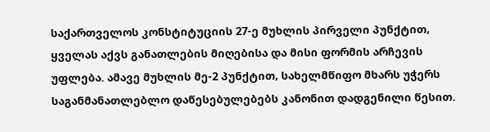საქართველოს კონსტიტუციის 27-ე მუხლის პირველი პუნქტით, ყველას აქვს განათლების მიღებისა და მისი ფორმის არჩევის უფლება. ამავე მუხლის მე-2 პუნქტით, სახელმწიფო მხარს უჭერს საგანმანათლებლო დაწესებულებებს კანონით დადგენილი წესით.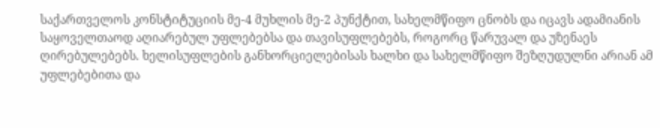საქართველოს კონსტიტუციის მე-4 მუხლის მე-2 პუნქტით, სახელმწიფო ცნობს და იცავს ადამიანის საყოველთაოდ აღიარებულ უფლებებსა და თავისუფლებებს, როგორც წარუვალ და უზენაეს ღირებულებებს. ხელისუფლების განხორციელებისას ხალხი და სახელმწიფო შეზღუდულნი არიან ამ უფლებებითა და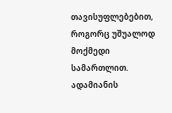თავისუფლებებით, როგორც უშუალოდ მოქმედი სამართლით.
ადამიანის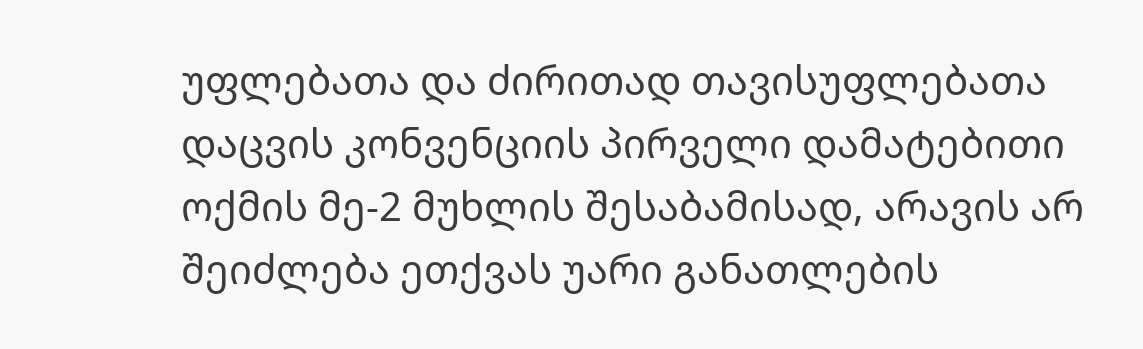უფლებათა და ძირითად თავისუფლებათა დაცვის კონვენციის პირველი დამატებითი ოქმის მე-2 მუხლის შესაბამისად, არავის არ შეიძლება ეთქვას უარი განათლების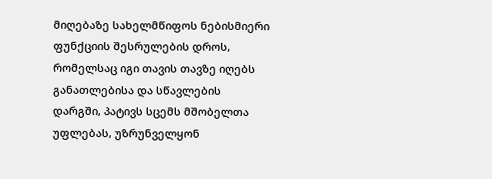მიღებაზე სახელმწიფოს ნებისმიერი ფუნქციის შესრულების დროს, რომელსაც იგი თავის თავზე იღებს განათლებისა და სწავლების დარგში, პატივს სცემს მშობელთა უფლებას, უზრუნველყონ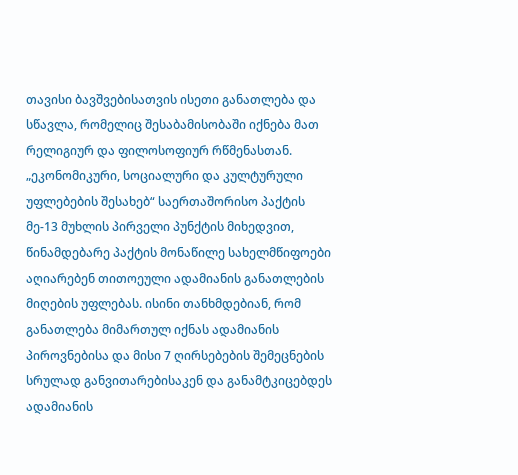თავისი ბავშვებისათვის ისეთი განათლება და სწავლა, რომელიც შესაბამისობაში იქნება მათ რელიგიურ და ფილოსოფიურ რწმენასთან.
„ეკონომიკური, სოციალური და კულტურული უფლებების შესახებ“ საერთაშორისო პაქტის მე-13 მუხლის პირველი პუნქტის მიხედვით, წინამდებარე პაქტის მონაწილე სახელმწიფოები აღიარებენ თითოეული ადამიანის განათლების მიღების უფლებას. ისინი თანხმდებიან, რომ განათლება მიმართულ იქნას ადამიანის პიროვნებისა და მისი 7 ღირსებების შემეცნების სრულად განვითარებისაკენ და განამტკიცებდეს ადამიანის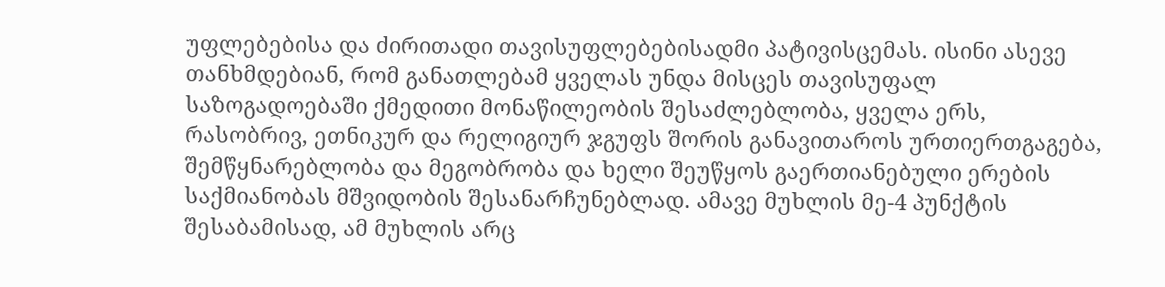უფლებებისა და ძირითადი თავისუფლებებისადმი პატივისცემას. ისინი ასევე თანხმდებიან, რომ განათლებამ ყველას უნდა მისცეს თავისუფალ საზოგადოებაში ქმედითი მონაწილეობის შესაძლებლობა, ყველა ერს, რასობრივ, ეთნიკურ და რელიგიურ ჯგუფს შორის განავითაროს ურთიერთგაგება, შემწყნარებლობა და მეგობრობა და ხელი შეუწყოს გაერთიანებული ერების საქმიანობას მშვიდობის შესანარჩუნებლად. ამავე მუხლის მე-4 პუნქტის შესაბამისად, ამ მუხლის არც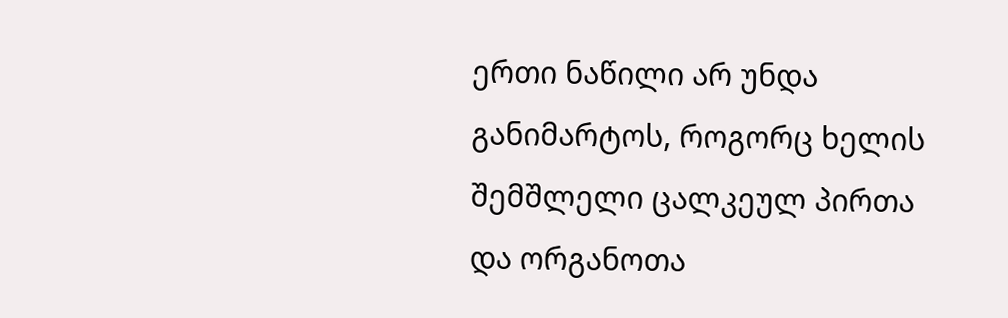ერთი ნაწილი არ უნდა განიმარტოს, როგორც ხელის შემშლელი ცალკეულ პირთა და ორგანოთა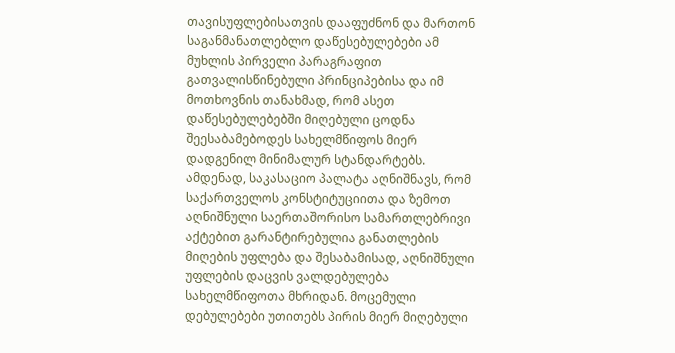თავისუფლებისათვის დააფუძნონ და მართონ საგანმანათლებლო დაწესებულებები ამ მუხლის პირველი პარაგრაფით გათვალისწინებული პრინციპებისა და იმ მოთხოვნის თანახმად, რომ ასეთ დაწესებულებებში მიღებული ცოდნა შეესაბამებოდეს სახელმწიფოს მიერ დადგენილ მინიმალურ სტანდარტებს.
ამდენად, საკასაციო პალატა აღნიშნავს, რომ საქართველოს კონსტიტუციითა და ზემოთ აღნიშნული საერთაშორისო სამართლებრივი აქტებით გარანტირებულია განათლების მიღების უფლება და შესაბამისად, აღნიშნული უფლების დაცვის ვალდებულება სახელმწიფოთა მხრიდან. მოცემული დებულებები უთითებს პირის მიერ მიღებული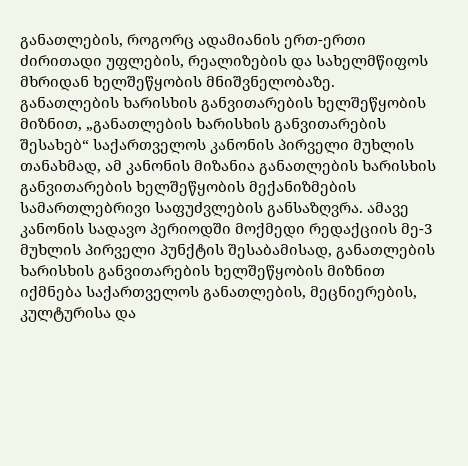განათლების, როგორც ადამიანის ერთ-ერთი ძირითადი უფლების, რეალიზების და სახელმწიფოს მხრიდან ხელშეწყობის მნიშვნელობაზე.
განათლების ხარისხის განვითარების ხელშეწყობის მიზნით, „განათლების ხარისხის განვითარების შესახებ“ საქართველოს კანონის პირველი მუხლის თანახმად, ამ კანონის მიზანია განათლების ხარისხის განვითარების ხელშეწყობის მექანიზმების სამართლებრივი საფუძვლების განსაზღვრა. ამავე კანონის სადავო პერიოდში მოქმედი რედაქციის მე-3 მუხლის პირველი პუნქტის შესაბამისად, განათლების ხარისხის განვითარების ხელშეწყობის მიზნით იქმნება საქართველოს განათლების, მეცნიერების, კულტურისა და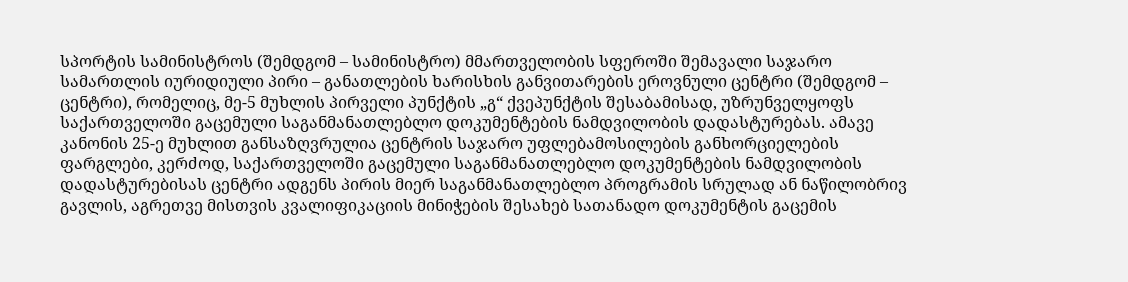სპორტის სამინისტროს (შემდგომ – სამინისტრო) მმართველობის სფეროში შემავალი საჯარო სამართლის იურიდიული პირი – განათლების ხარისხის განვითარების ეროვნული ცენტრი (შემდგომ – ცენტრი), რომელიც, მე-5 მუხლის პირველი პუნქტის „გ“ ქვეპუნქტის შესაბამისად, უზრუნველყოფს საქართველოში გაცემული საგანმანათლებლო დოკუმენტების ნამდვილობის დადასტურებას. ამავე კანონის 25-ე მუხლით განსაზღვრულია ცენტრის საჯარო უფლებამოსილების განხორციელების ფარგლები, კერძოდ, საქართველოში გაცემული საგანმანათლებლო დოკუმენტების ნამდვილობის დადასტურებისას ცენტრი ადგენს პირის მიერ საგანმანათლებლო პროგრამის სრულად ან ნაწილობრივ გავლის, აგრეთვე მისთვის კვალიფიკაციის მინიჭების შესახებ სათანადო დოკუმენტის გაცემის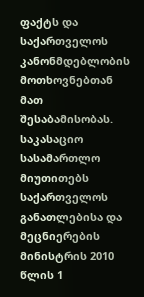ფაქტს და საქართველოს კანონმდებლობის მოთხოვნებთან მათ შესაბამისობას.
საკასაციო სასამართლო მიუთითებს საქართველოს განათლებისა და მეცნიერების მინისტრის 2010 წლის 1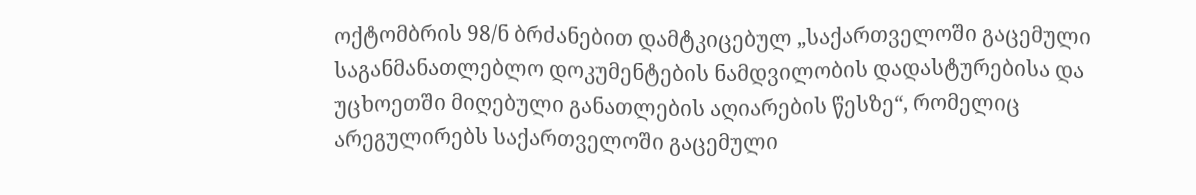ოქტომბრის 98/ნ ბრძანებით დამტკიცებულ „საქართველოში გაცემული საგანმანათლებლო დოკუმენტების ნამდვილობის დადასტურებისა და უცხოეთში მიღებული განათლების აღიარების წესზე“, რომელიც არეგულირებს საქართველოში გაცემული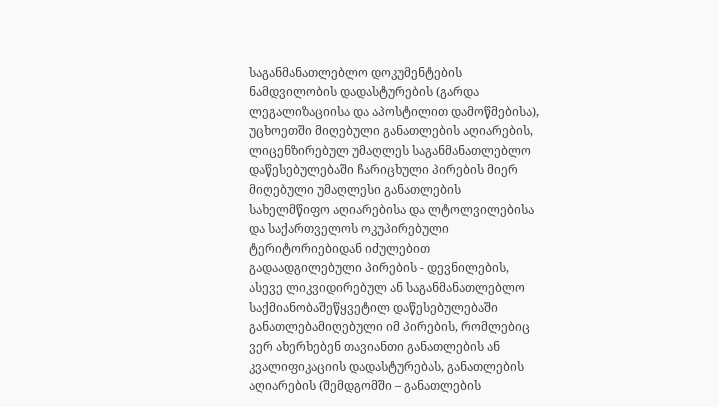საგანმანათლებლო დოკუმენტების ნამდვილობის დადასტურების (გარდა ლეგალიზაციისა და აპოსტილით დამოწმებისა), უცხოეთში მიღებული განათლების აღიარების, ლიცენზირებულ უმაღლეს საგანმანათლებლო დაწესებულებაში ჩარიცხული პირების მიერ მიღებული უმაღლესი განათლების სახელმწიფო აღიარებისა და ლტოლვილებისა და საქართველოს ოკუპირებული ტერიტორიებიდან იძულებით გადაადგილებული პირების - დევნილების, ასევე ლიკვიდირებულ ან საგანმანათლებლო საქმიანობაშეწყვეტილ დაწესებულებაში განათლებამიღებული იმ პირების, რომლებიც ვერ ახერხებენ თავიანთი განათლების ან კვალიფიკაციის დადასტურებას, განათლების აღიარების (შემდგომში – განათლების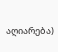აღიარება)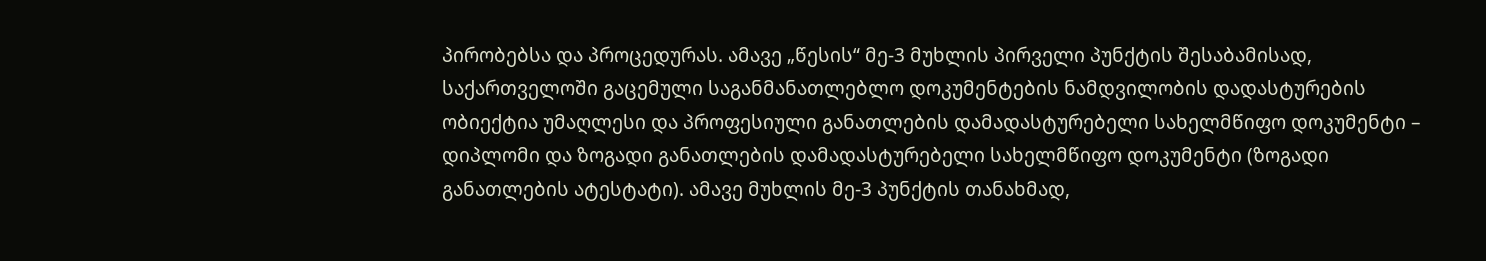პირობებსა და პროცედურას. ამავე „წესის“ მე-3 მუხლის პირველი პუნქტის შესაბამისად, საქართველოში გაცემული საგანმანათლებლო დოკუმენტების ნამდვილობის დადასტურების ობიექტია უმაღლესი და პროფესიული განათლების დამადასტურებელი სახელმწიფო დოკუმენტი – დიპლომი და ზოგადი განათლების დამადასტურებელი სახელმწიფო დოკუმენტი (ზოგადი განათლების ატესტატი). ამავე მუხლის მე-3 პუნქტის თანახმად,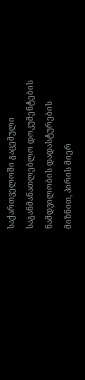საქართველოში გაცემული საგანმანათლებლო დოკუმენტების ნამდვილობის დადასტურების მიზნით, პირის მიერ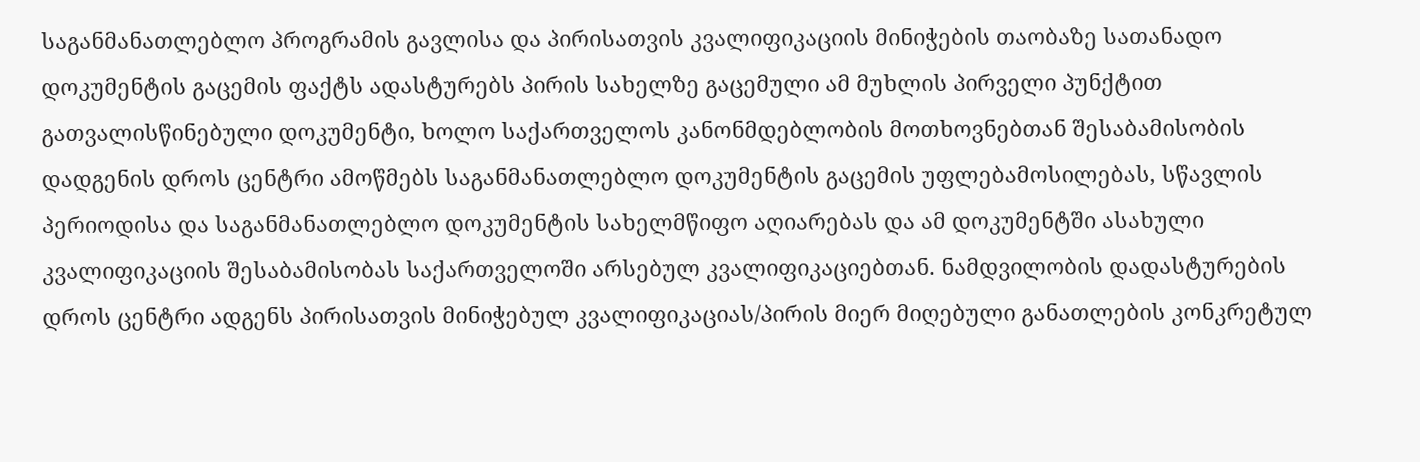საგანმანათლებლო პროგრამის გავლისა და პირისათვის კვალიფიკაციის მინიჭების თაობაზე სათანადო დოკუმენტის გაცემის ფაქტს ადასტურებს პირის სახელზე გაცემული ამ მუხლის პირველი პუნქტით გათვალისწინებული დოკუმენტი, ხოლო საქართველოს კანონმდებლობის მოთხოვნებთან შესაბამისობის დადგენის დროს ცენტრი ამოწმებს საგანმანათლებლო დოკუმენტის გაცემის უფლებამოსილებას, სწავლის პერიოდისა და საგანმანათლებლო დოკუმენტის სახელმწიფო აღიარებას და ამ დოკუმენტში ასახული კვალიფიკაციის შესაბამისობას საქართველოში არსებულ კვალიფიკაციებთან. ნამდვილობის დადასტურების დროს ცენტრი ადგენს პირისათვის მინიჭებულ კვალიფიკაციას/პირის მიერ მიღებული განათლების კონკრეტულ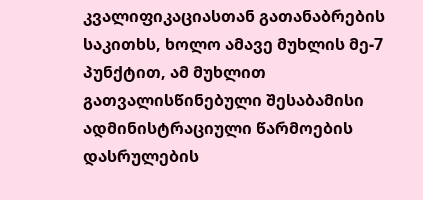კვალიფიკაციასთან გათანაბრების საკითხს, ხოლო ამავე მუხლის მე-7 პუნქტით, ამ მუხლით გათვალისწინებული შესაბამისი ადმინისტრაციული წარმოების დასრულების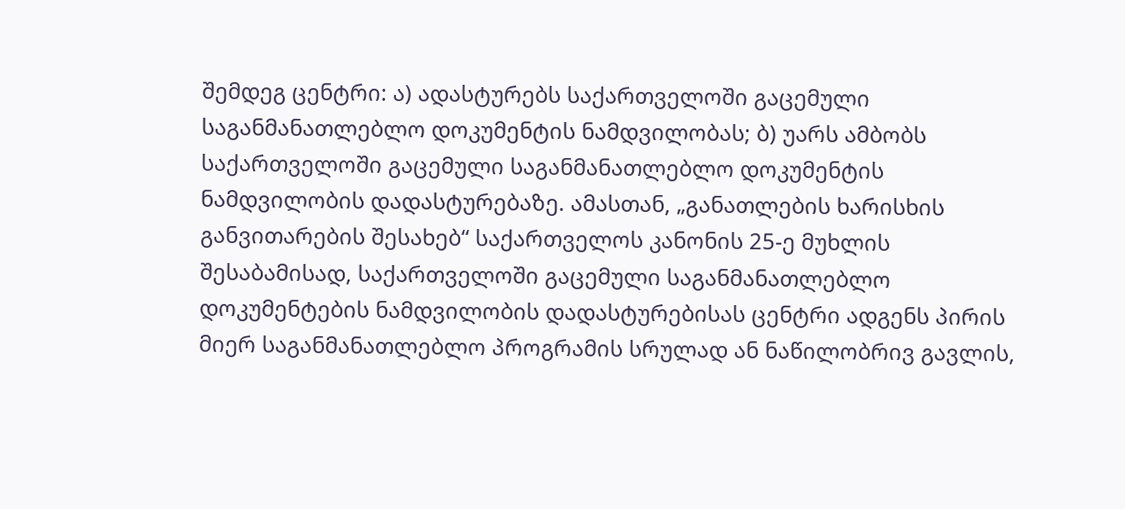შემდეგ ცენტრი: ა) ადასტურებს საქართველოში გაცემული საგანმანათლებლო დოკუმენტის ნამდვილობას; ბ) უარს ამბობს საქართველოში გაცემული საგანმანათლებლო დოკუმენტის ნამდვილობის დადასტურებაზე. ამასთან, „განათლების ხარისხის განვითარების შესახებ“ საქართველოს კანონის 25-ე მუხლის შესაბამისად, საქართველოში გაცემული საგანმანათლებლო დოკუმენტების ნამდვილობის დადასტურებისას ცენტრი ადგენს პირის მიერ საგანმანათლებლო პროგრამის სრულად ან ნაწილობრივ გავლის,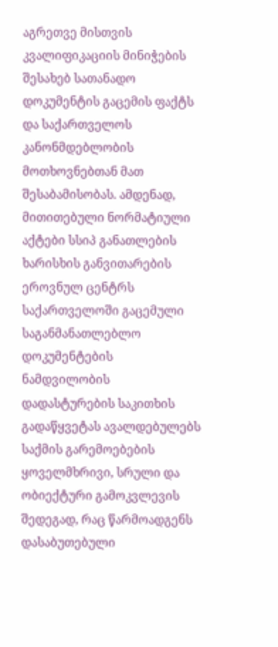აგრეთვე მისთვის კვალიფიკაციის მინიჭების შესახებ სათანადო დოკუმენტის გაცემის ფაქტს და საქართველოს კანონმდებლობის მოთხოვნებთან მათ შესაბამისობას. ამდენად, მითითებული ნორმატიული აქტები სსიპ განათლების ხარისხის განვითარების ეროვნულ ცენტრს საქართველოში გაცემული საგანმანათლებლო დოკუმენტების ნამდვილობის დადასტურების საკითხის გადაწყვეტას ავალდებულებს საქმის გარემოებების ყოველმხრივი, სრული და ობიექტური გამოკვლევის შედეგად, რაც წარმოადგენს დასაბუთებული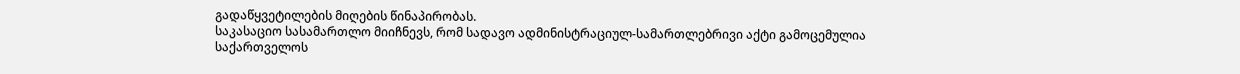გადაწყვეტილების მიღების წინაპირობას.
საკასაციო სასამართლო მიიჩნევს, რომ სადავო ადმინისტრაციულ-სამართლებრივი აქტი გამოცემულია საქართველოს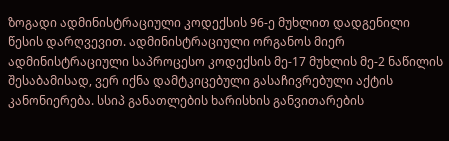ზოგადი ადმინისტრაციული კოდექსის 96-ე მუხლით დადგენილი წესის დარღვევით. ადმინისტრაციული ორგანოს მიერ ადმინისტრაციული საპროცესო კოდექსის მე-17 მუხლის მე-2 ნაწილის შესაბამისად, ვერ იქნა დამტკიცებული გასაჩივრებული აქტის კანონიერება. სსიპ განათლების ხარისხის განვითარების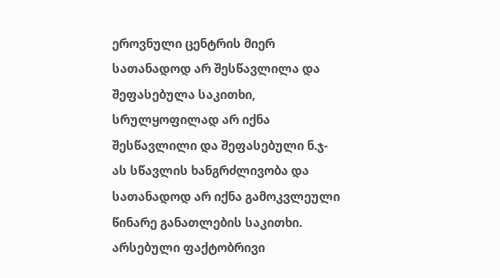ეროვნული ცენტრის მიერ სათანადოდ არ შესწავლილა და შეფასებულა საკითხი, სრულყოფილად არ იქნა შესწავლილი და შეფასებული ნ.ჯ-ას სწავლის ხანგრძლივობა და სათანადოდ არ იქნა გამოკვლეული წინარე განათლების საკითხი. არსებული ფაქტობრივი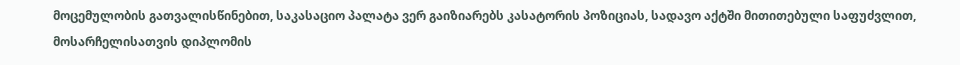მოცემულობის გათვალისწინებით, საკასაციო პალატა ვერ გაიზიარებს კასატორის პოზიციას, სადავო აქტში მითითებული საფუძვლით, მოსარჩელისათვის დიპლომის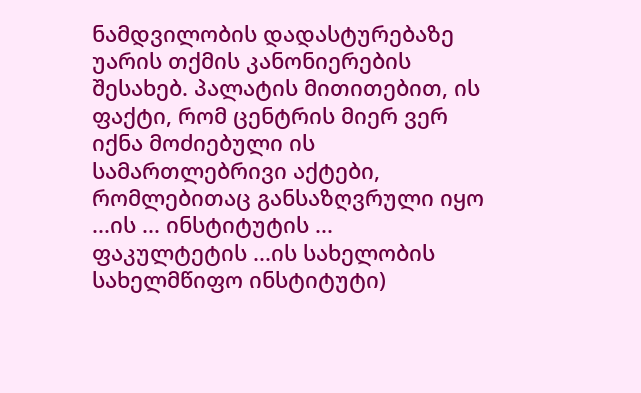ნამდვილობის დადასტურებაზე უარის თქმის კანონიერების შესახებ. პალატის მითითებით, ის ფაქტი, რომ ცენტრის მიერ ვერ იქნა მოძიებული ის სამართლებრივი აქტები, რომლებითაც განსაზღვრული იყო ...ის ... ინსტიტუტის ... ფაკულტეტის ...ის სახელობის სახელმწიფო ინსტიტუტი)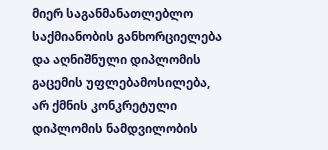მიერ საგანმანათლებლო საქმიანობის განხორციელება და აღნიშნული დიპლომის გაცემის უფლებამოსილება, არ ქმნის კონკრეტული დიპლომის ნამდვილობის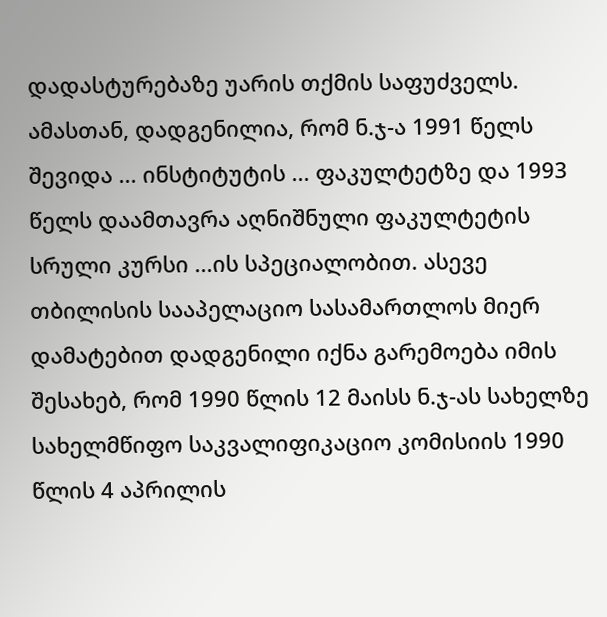დადასტურებაზე უარის თქმის საფუძველს. ამასთან, დადგენილია, რომ ნ.ჯ-ა 1991 წელს შევიდა ... ინსტიტუტის ... ფაკულტეტზე და 1993 წელს დაამთავრა აღნიშნული ფაკულტეტის სრული კურსი ...ის სპეციალობით. ასევე თბილისის სააპელაციო სასამართლოს მიერ დამატებით დადგენილი იქნა გარემოება იმის შესახებ, რომ 1990 წლის 12 მაისს ნ.ჯ-ას სახელზე სახელმწიფო საკვალიფიკაციო კომისიის 1990 წლის 4 აპრილის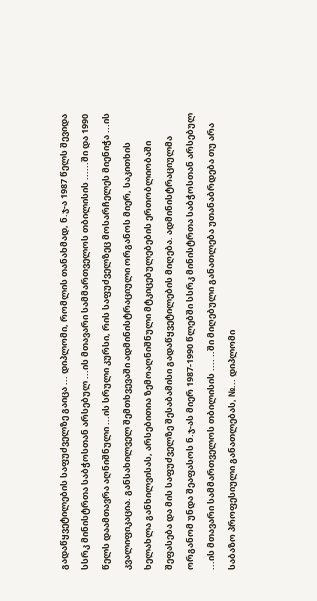გადაწყვეტილების საფუძველზე გაიცა ... დიპლომი, რომლის თანახმად, ნ.ჯ-ა 1987 წელს შევიდა სსრკ მინისტრთა საბჭოსთან არსებულ ...ის მთავარი სამმართველოს თბილისის ......ში და 1990 წელს დაამთავრა აღნიშნული ...ის სრული კურსი, რის საფუძველზეც მოსარჩელეს მიენიჭა ...ის კვალიფიკაცია. განსახილველ შემთხვევაში ადმინისტრაციული ორგანოს მიერ, საკითხის ხელახლა განხილვისას, არსებითია ზემოაღნიშნული მტკიცებულებების ერთობლიობაში შეფასება და მის საფუძველზე შესაბამისი გადაწყვეტილების მიღება. ადმინისტრაციულმა ორგანომ უნდა შეაფასოს ნ.ჯ-ას მიერ 1987-1990 წლებში სსრკ მინისტრთა საბჭოსთან არსებულ ...ის მთავარი სამმართველოს თბილისის .... ..ში მიღებული განათლება უთანაბრდება თუ არა საბაზო პროფესიული განათლებას, №... დიპლომი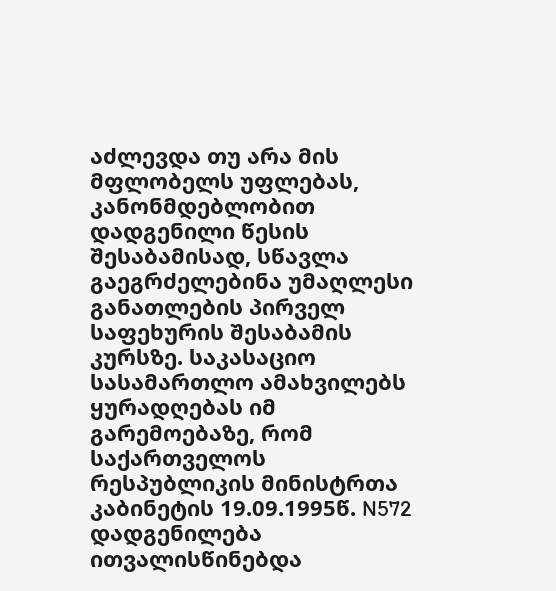აძლევდა თუ არა მის მფლობელს უფლებას, კანონმდებლობით დადგენილი წესის შესაბამისად, სწავლა გაეგრძელებინა უმაღლესი განათლების პირველ საფეხურის შესაბამის კურსზე. საკასაციო სასამართლო ამახვილებს ყურადღებას იმ გარემოებაზე, რომ საქართველოს რესპუბლიკის მინისტრთა კაბინეტის 19.09.1995წ. N572 დადგენილება ითვალისწინებდა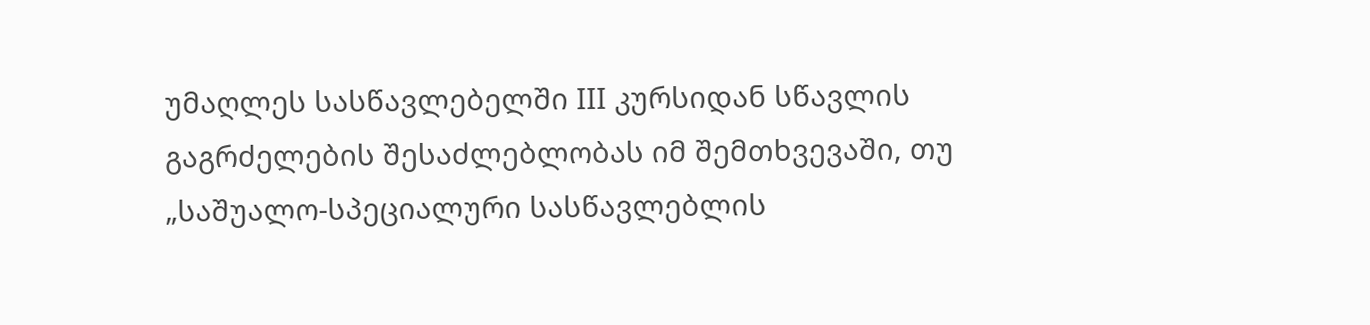უმაღლეს სასწავლებელში III კურსიდან სწავლის გაგრძელების შესაძლებლობას იმ შემთხვევაში, თუ „საშუალო-სპეციალური სასწავლებლის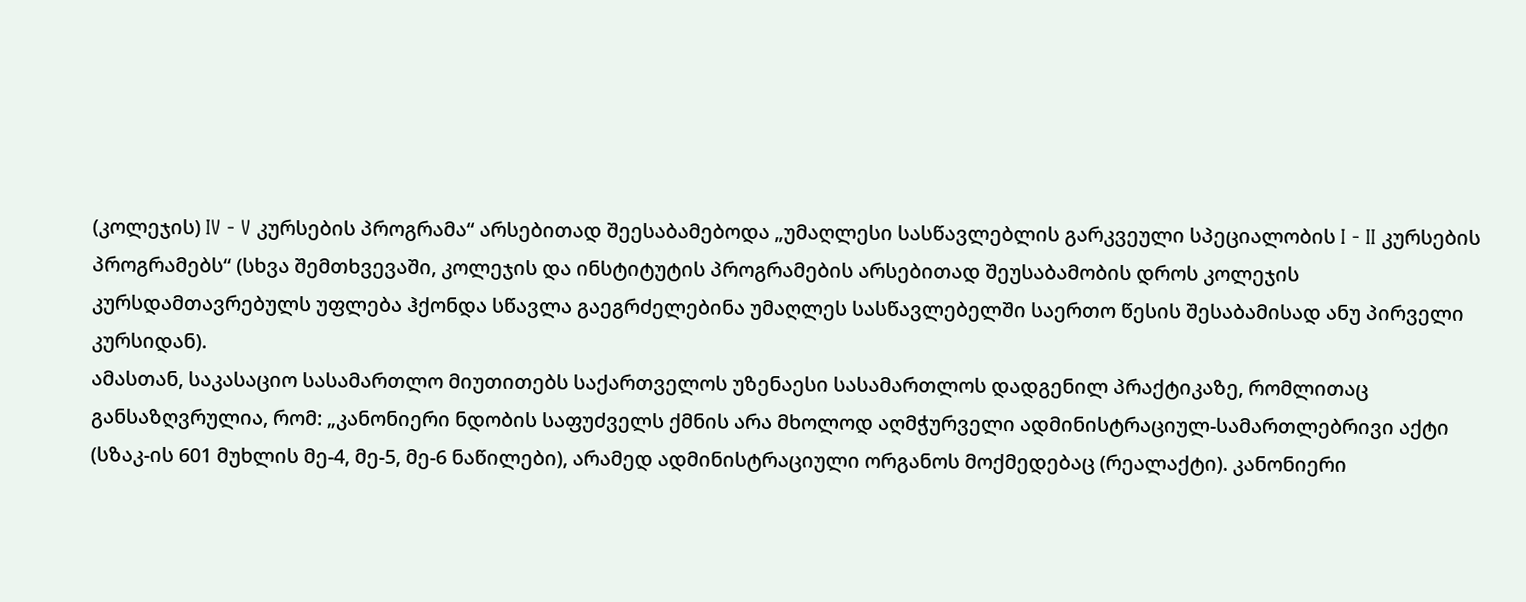(კოლეჯის) IV - V კურსების პროგრამა“ არსებითად შეესაბამებოდა „უმაღლესი სასწავლებლის გარკვეული სპეციალობის I - II კურსების პროგრამებს“ (სხვა შემთხვევაში, კოლეჯის და ინსტიტუტის პროგრამების არსებითად შეუსაბამობის დროს კოლეჯის კურსდამთავრებულს უფლება ჰქონდა სწავლა გაეგრძელებინა უმაღლეს სასწავლებელში საერთო წესის შესაბამისად ანუ პირველი კურსიდან).
ამასთან, საკასაციო სასამართლო მიუთითებს საქართველოს უზენაესი სასამართლოს დადგენილ პრაქტიკაზე, რომლითაც განსაზღვრულია, რომ: „კანონიერი ნდობის საფუძველს ქმნის არა მხოლოდ აღმჭურველი ადმინისტრაციულ-სამართლებრივი აქტი (სზაკ-ის 601 მუხლის მე-4, მე-5, მე-6 ნაწილები), არამედ ადმინისტრაციული ორგანოს მოქმედებაც (რეალაქტი). კანონიერი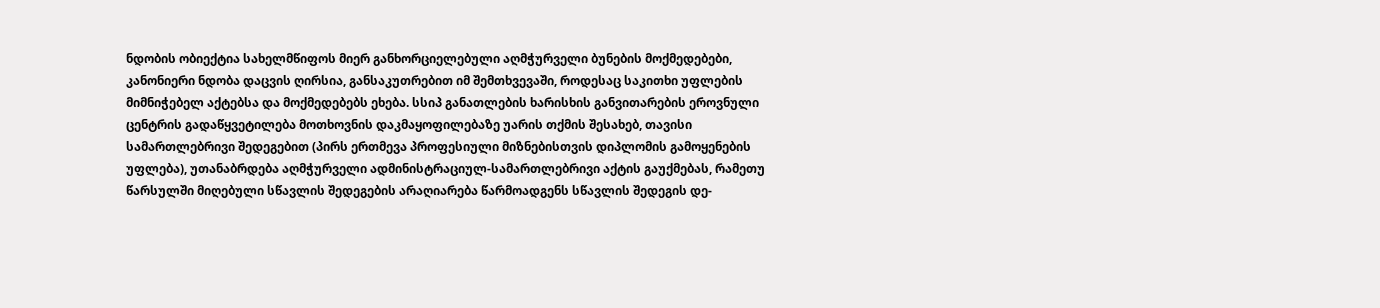ნდობის ობიექტია სახელმწიფოს მიერ განხორციელებული აღმჭურველი ბუნების მოქმედებები, კანონიერი ნდობა დაცვის ღირსია, განსაკუთრებით იმ შემთხვევაში, როდესაც საკითხი უფლების მიმნიჭებელ აქტებსა და მოქმედებებს ეხება. სსიპ განათლების ხარისხის განვითარების ეროვნული ცენტრის გადაწყვეტილება მოთხოვნის დაკმაყოფილებაზე უარის თქმის შესახებ, თავისი სამართლებრივი შედეგებით (პირს ერთმევა პროფესიული მიზნებისთვის დიპლომის გამოყენების უფლება), უთანაბრდება აღმჭურველი ადმინისტრაციულ-სამართლებრივი აქტის გაუქმებას, რამეთუ წარსულში მიღებული სწავლის შედეგების არაღიარება წარმოადგენს სწავლის შედეგის დე-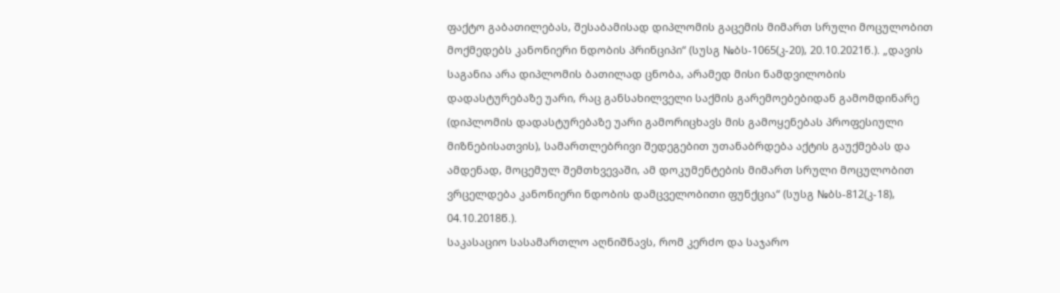ფაქტო გაბათილებას, შესაბამისად დიპლომის გაცემის მიმართ სრული მოცულობით მოქმედებს კანონიერი ნდობის პრინციპი“ (სუსგ №ბს-1065(კ-20), 20.10.2021წ.). „დავის საგანია არა დიპლომის ბათილად ცნობა, არამედ მისი ნამდვილობის დადასტურებაზე უარი, რაც განსახილველი საქმის გარემოებებიდან გამომდინარე (დიპლომის დადასტურებაზე უარი გამორიცხავს მის გამოყენებას პროფესიული მიზნებისათვის), სამართლებრივი შედეგებით უთანაბრდება აქტის გაუქმებას და ამდენად, მოცემულ შემთხვევაში, ამ დოკუმენტების მიმართ სრული მოცულობით ვრცელდება კანონიერი ნდობის დამცველობითი ფუნქცია“ (სუსგ №ბს-812(კ-18), 04.10.2018წ.).
საკასაციო სასამართლო აღნიშნავს, რომ კერძო და საჯარო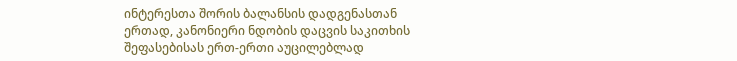ინტერესთა შორის ბალანსის დადგენასთან ერთად, კანონიერი ნდობის დაცვის საკითხის შეფასებისას ერთ-ერთი აუცილებლად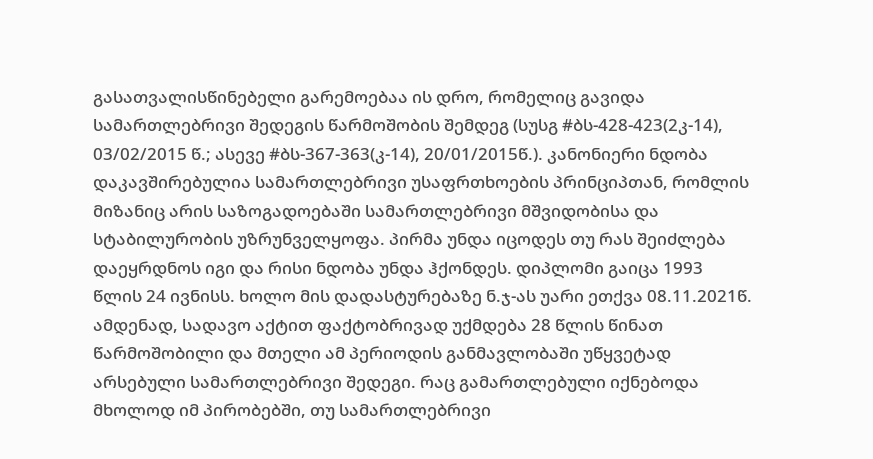გასათვალისწინებელი გარემოებაა ის დრო, რომელიც გავიდა სამართლებრივი შედეგის წარმოშობის შემდეგ (სუსგ #ბს-428-423(2კ-14), 03/02/2015 წ.; ასევე #ბს-367-363(კ-14), 20/01/2015წ.). კანონიერი ნდობა დაკავშირებულია სამართლებრივი უსაფრთხოების პრინციპთან, რომლის მიზანიც არის საზოგადოებაში სამართლებრივი მშვიდობისა და სტაბილურობის უზრუნველყოფა. პირმა უნდა იცოდეს თუ რას შეიძლება დაეყრდნოს იგი და რისი ნდობა უნდა ჰქონდეს. დიპლომი გაიცა 1993 წლის 24 ივნისს. ხოლო მის დადასტურებაზე ნ.ჯ-ას უარი ეთქვა 08.11.2021წ. ამდენად, სადავო აქტით ფაქტობრივად უქმდება 28 წლის წინათ წარმოშობილი და მთელი ამ პერიოდის განმავლობაში უწყვეტად არსებული სამართლებრივი შედეგი. რაც გამართლებული იქნებოდა მხოლოდ იმ პირობებში, თუ სამართლებრივი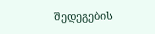შედეგების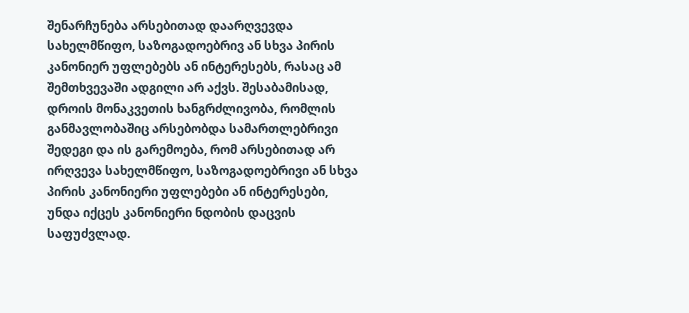შენარჩუნება არსებითად დაარღვევდა სახელმწიფო, საზოგადოებრივ ან სხვა პირის კანონიერ უფლებებს ან ინტერესებს, რასაც ამ შემთხვევაში ადგილი არ აქვს. შესაბამისად, დროის მონაკვეთის ხანგრძლივობა, რომლის განმავლობაშიც არსებობდა სამართლებრივი შედეგი და ის გარემოება, რომ არსებითად არ ირღვევა სახელმწიფო, საზოგადოებრივი ან სხვა პირის კანონიერი უფლებები ან ინტერესები, უნდა იქცეს კანონიერი ნდობის დაცვის საფუძვლად.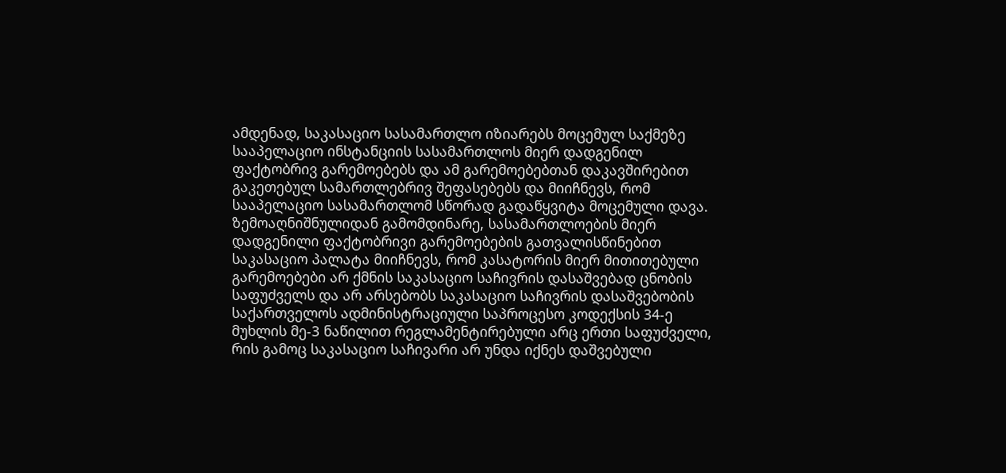ამდენად, საკასაციო სასამართლო იზიარებს მოცემულ საქმეზე სააპელაციო ინსტანციის სასამართლოს მიერ დადგენილ ფაქტობრივ გარემოებებს და ამ გარემოებებთან დაკავშირებით გაკეთებულ სამართლებრივ შეფასებებს და მიიჩნევს, რომ სააპელაციო სასამართლომ სწორად გადაწყვიტა მოცემული დავა.
ზემოაღნიშნულიდან გამომდინარე, სასამართლოების მიერ დადგენილი ფაქტობრივი გარემოებების გათვალისწინებით საკასაციო პალატა მიიჩნევს, რომ კასატორის მიერ მითითებული გარემოებები არ ქმნის საკასაციო საჩივრის დასაშვებად ცნობის საფუძველს და არ არსებობს საკასაციო საჩივრის დასაშვებობის საქართველოს ადმინისტრაციული საპროცესო კოდექსის 34-ე მუხლის მე-3 ნაწილით რეგლამენტირებული არც ერთი საფუძველი, რის გამოც საკასაციო საჩივარი არ უნდა იქნეს დაშვებული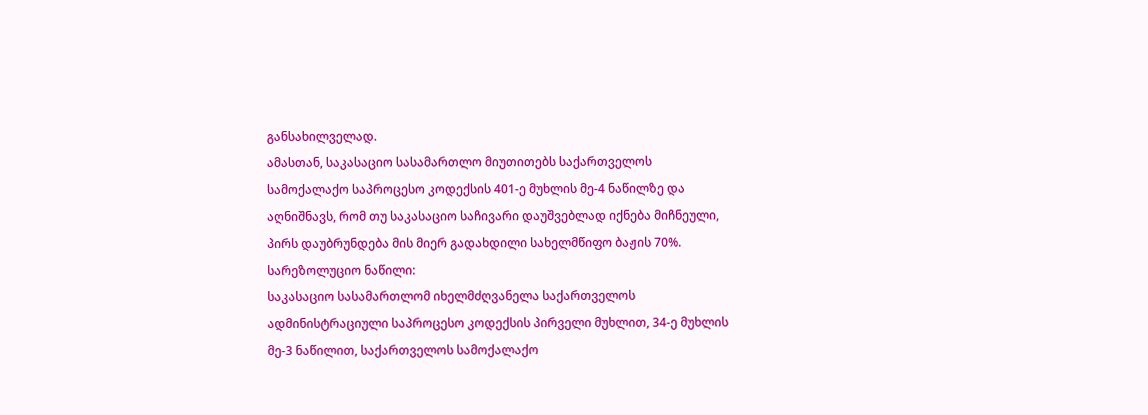განსახილველად.
ამასთან, საკასაციო სასამართლო მიუთითებს საქართველოს სამოქალაქო საპროცესო კოდექსის 401-ე მუხლის მე-4 ნაწილზე და აღნიშნავს, რომ თუ საკასაციო საჩივარი დაუშვებლად იქნება მიჩნეული, პირს დაუბრუნდება მის მიერ გადახდილი სახელმწიფო ბაჟის 70%.
სარეზოლუციო ნაწილი:
საკასაციო სასამართლომ იხელმძღვანელა საქართველოს ადმინისტრაციული საპროცესო კოდექსის პირველი მუხლით, 34-ე მუხლის მე-3 ნაწილით, საქართველოს სამოქალაქო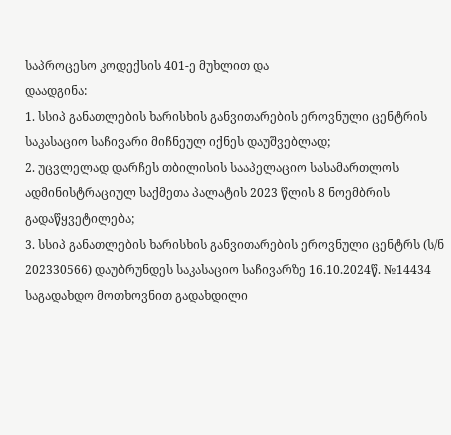საპროცესო კოდექსის 401-ე მუხლით და
დაადგინა:
1. სსიპ განათლების ხარისხის განვითარების ეროვნული ცენტრის საკასაციო საჩივარი მიჩნეულ იქნეს დაუშვებლად;
2. უცვლელად დარჩეს თბილისის სააპელაციო სასამართლოს ადმინისტრაციულ საქმეთა პალატის 2023 წლის 8 ნოემბრის გადაწყვეტილება;
3. სსიპ განათლების ხარისხის განვითარების ეროვნული ცენტრს (ს/ნ 202330566) დაუბრუნდეს საკასაციო საჩივარზე 16.10.2024წ. №14434 საგადახდო მოთხოვნით გადახდილი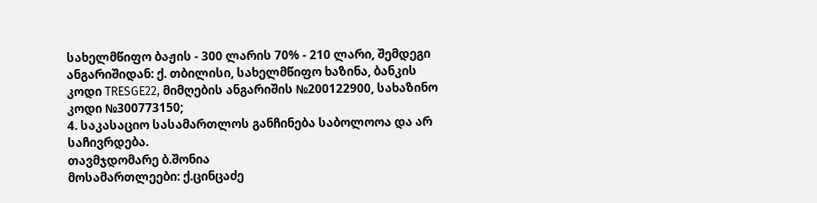სახელმწიფო ბაჟის - 300 ლარის 70% - 210 ლარი, შემდეგი ანგარიშიდან: ქ. თბილისი, სახელმწიფო ხაზინა, ბანკის კოდი TRESGE22, მიმღების ანგარიშის №200122900, სახაზინო კოდი №300773150;
4. საკასაციო სასამართლოს განჩინება საბოლოოა და არ საჩივრდება.
თავმჯდომარე ბ.შონია
მოსამართლეები: ქ.ცინცაძე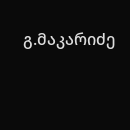გ.მაკარიძე